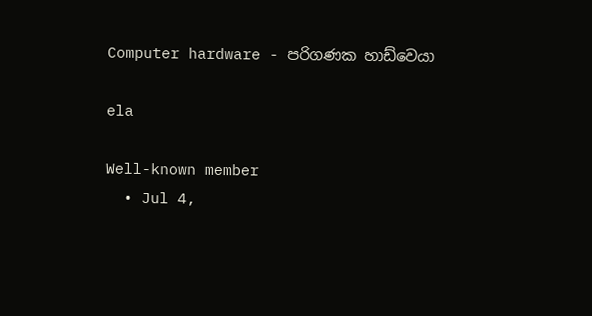Computer hardware - පරිගණක හාඩ්වෙයා

ela

Well-known member
  • Jul 4,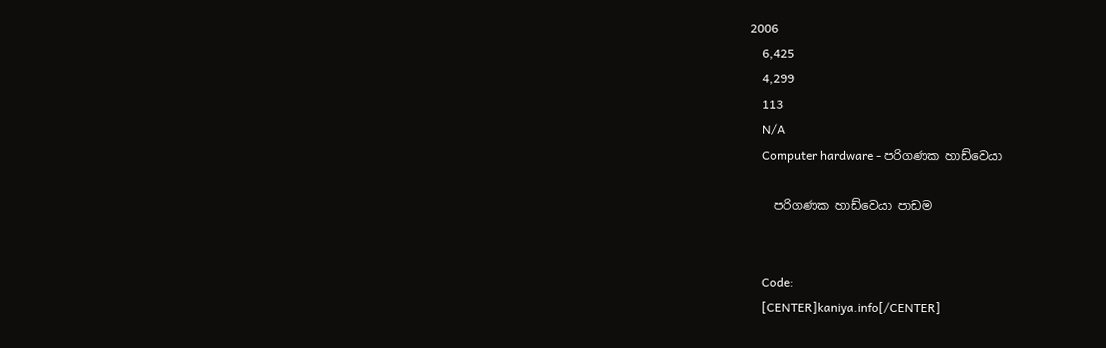2006
    6,425
    4,299
    113
    N/A
    Computer hardware - පරිගණක හාඩ්වෙයා

    පරිගණක හාඩ්වෙයා පාඩම


    Code:
    [CENTER]kaniya.info[/CENTER]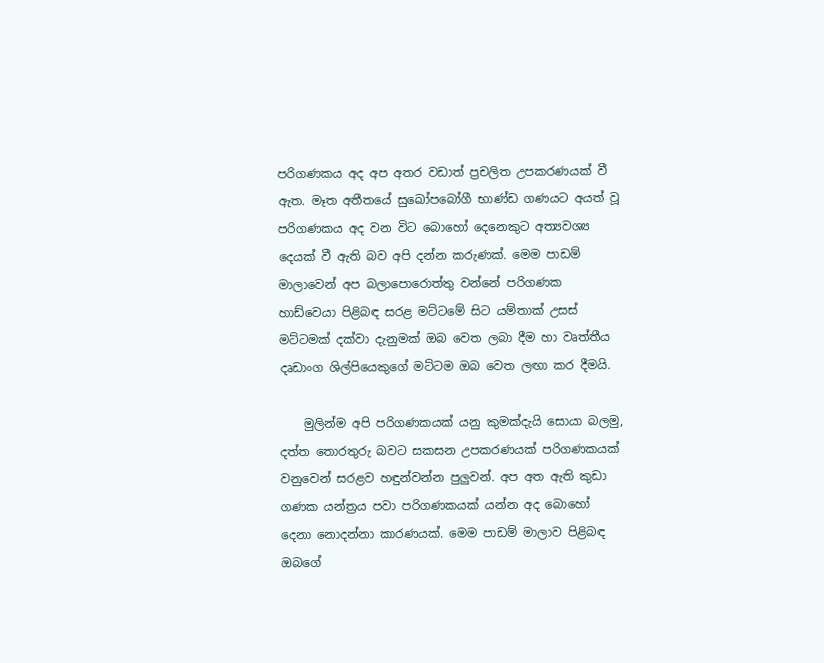පරිගණකය අද අප අතර වඩාත් ප්‍රචලිත උපකරණයක් වී ඇත. මෑත අතීතයේ සුඛෝපබෝගී භාණ්ඩ ගණය‍ට අයත් වූ පරිගණකය අද වන විට බොහෝ දෙනෙකුට අත්‍යවශ්‍ය දෙයක් වී ඇති බව අපි දන්න කරුණක්. මෙම පාඩම් මාලාවෙන් අප බලාපොරොත්තු වන්නේ පරිගණක හාඩ්වෙයා පිළිබඳ සරළ මට්ටමේ සිට යම්තාක් උසස් මට්ටමක් දක්වා දැනුමක් ඔබ වෙත ලබා දීම හා වෘත්තීය දෘඩාංග ශිල්පියෙකුගේ මට්ටම ඔබ වෙත ලඟා කර දීමයි.

    මුලින්ම අපි පරිගණකයක් යනු කුමක්දැයි සොයා බලමු, දත්ත තොරතුරු බව‍ට සකසන උපකරණයක් පරිගණකයක් වනුවෙන් ස‌රළව හඳුන්වන්න පුලුවන්. අප අත ඇති කුඩා ගණක යන්ත්‍රය පවා පරිගණකයක් යන්න අද බොහෝ දෙනා නොදන්නා කාරණයක්. මෙම පාඩම් මාලාව පිළිබඳ ඔබගේ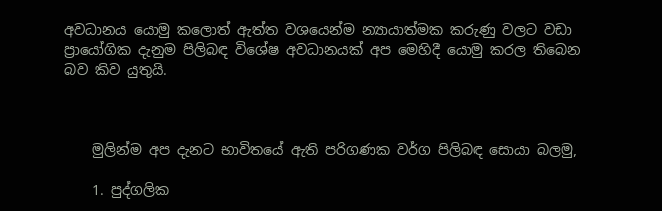අවධානය යොමු කලොත් ඇත්ත වශයෙන්ම න්‍යායාත්මක කරුණු වලට වඩා ප්‍රායෝගික දැනුම පිලිබඳ විශේෂ අවධානයක් අප මෙහිදී යොමු කරල තිබෙන බව කිව යුතුයි.



    මුලින්ම අප දැනට භාවිතයේ ඇති පරිගණක වර්ග පිලිබඳ සොයා බලමු,

    1. පුද්ගලික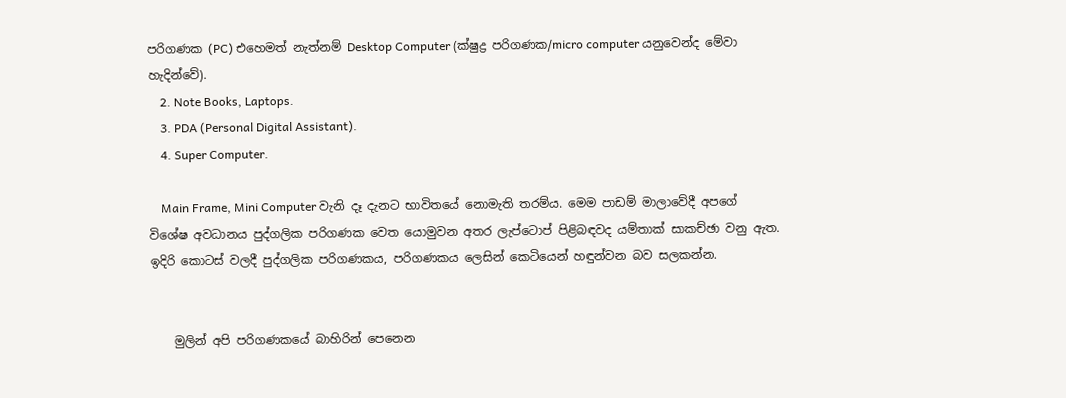පරිගණක (PC) එහෙමත් නැත්නම් Desktop Computer (ක්ෂුද්‍ර පරිගණක/micro computer යනුවෙන්ද මේවා හැදින්වේ).
    2. Note Books, Laptops.
    3. PDA (Personal Digital Assistant).
    4. Super Computer.

    Main Frame, Mini Computer වැනි දෑ දැනට භාවිතයේ නොමැති තරම්ය. මෙම පාඩම් මාලාවේදී අපගේ විශේෂ අවධානය පුද්ගලික පරිගණක වෙත යොමුවන අතර ලැප්ටොප් පිළිබඳවද යම්තාක් සාකච්ඡා වනු ඇත. ඉදිරි කොටස් වලදී පුද්ගලික පරිගණකය, පරිගණකය ලෙසින් කෙටියෙන් හඳුන්වන බව සලකන්න.


    මුලින් අපි පරිගණකයේ බාහිරින් පෙනෙන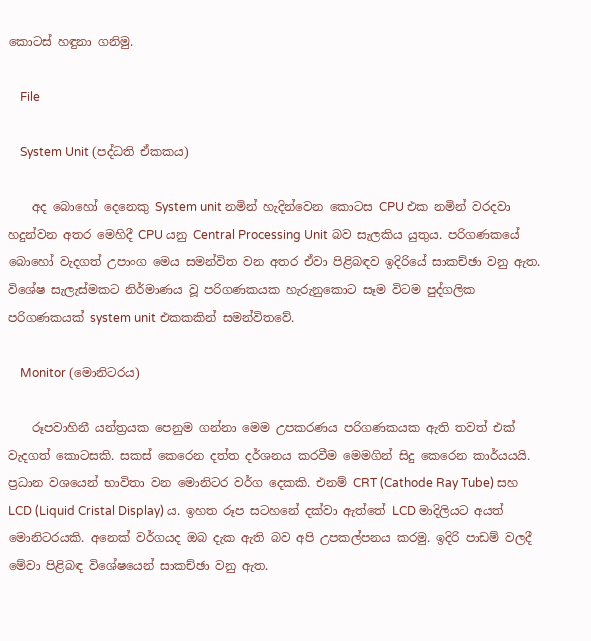කොටස් හඳුනා ගනිමු.

    File

    System Unit (පද්ධති ඒකකය)

    අද බොහෝ දෙනෙකු System unit නමින් හැදින්වෙන කොටස CPU එක නමින් වරදවා හදුන්වන අතර මෙහිදී CPU යනු Central Processing Unit බව සැලකිය යුතුය. පරිගණකයේ බොහෝ වැදගත් උපාංග මෙය සමන්විත වන අතර ඒවා පිළිබඳව ඉදිරියේ සාකච්ඡා වනු ඇත. විශේෂ සැලැස්මකට නිර්මාණය වූ පරිගණකයක හැරුනුකොට සෑම විටම පුද්ගලික පරිගණකයක් system unit එකකකින් සමන්විතවේ.

    Monitor (මොනිටරය)

    රූපවාහිනී යන්ත්‍රයක පෙනුම ගන්නා මෙම උපකරණය පරිගණකයක ඇති තවත් එක් වැදගත් කොටසකි. සකස් කෙරෙන දත්ත දර්ශනය කරවීම මෙමගින් සිදු කෙරෙන කාර්යයයි. ප්‍රධාන වශයෙන් භාවිතා වන මොනිටර වර්ග දෙකකි. එනම් CRT (Cathode Ray Tube) සහ LCD (Liquid Cristal Display) ය. ඉහත රූප සටහනේ දක්වා ඇත්තේ LCD මාදිලියට අයත් මොනිටරයකි. අනෙක් වර්ගයද ඔබ දැක ඇති බව අපි උපකල්පනය කරමු. ඉදිරි‍ පාඩම් වලදී මේවා පිළිබඳ වි‍ශේෂයෙන් සාකච්ඡා වනු ඇත.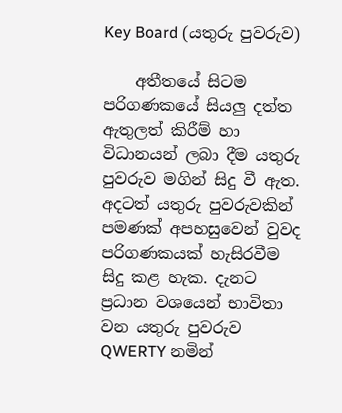Key Board (යතුරු පුවරුව)

    අතීතයේ සිටම පරිගණකයේ සියලු දත්ත ඇතුලත් කිරීම් හා විධානයන් ලබා දීම යතුරු පුවරුව මගින් ‍සිදු වී ඇත. අදටත් යතුරු පුවරුවකින් පමණක් අපහසුවෙන් වුවද පරිගණකයක් හැසිරවීම සිදු කළ හැක. දැනට ප්‍රධාන වශයෙන් භාවිතා වන යතුරු පුවරුව QWERTY නමින්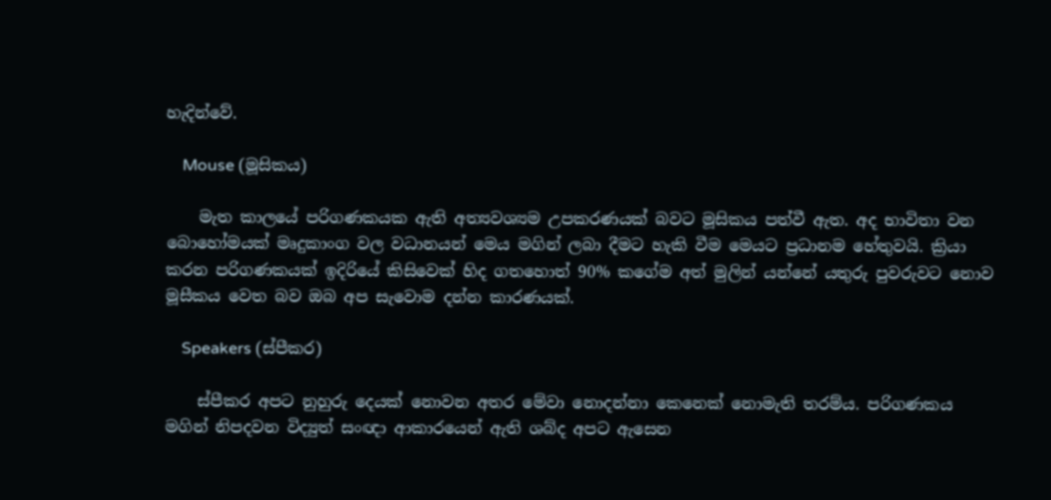හැදින්වේ.

    Mouse (මූසිකය)

    මැත කාලයේ පරිගණකයක ඇති අත්‍යවශ්‍යම උපකරණයක් බවට මූසිකය පත්වී ඇත. අද භාවිතා වන බොහෝමයක් මෘදුකාංග වල වධානයන් මෙය මගින් ලබා දීමට හැකි වීම මෙයට ප්‍රධානම හේතුවයි. ක්‍රියා කරන පරිගණකයක් ඉදි‍රියේ කිසිවෙක් හිද ගතහොත් 90% කගේම අත් මුලින් යන්නේ යතුරු පුවරුවට නොව මූසීකය වෙත බව ඔබ අප සැවොම දන්න කාරණයක්.

    Speakers (ස්පීකර)

    ස්පීකර අපට නුහුරු දෙයක් නොවන අතර මේවා නොදන්නා කෙනෙක් නොමැති තරම්ය. පරිගණකය මගින් නිපදවන විද්‍යුත් සංඥා ආකාරයෙන් ඇති ශබ්ද අපට ඇසෙන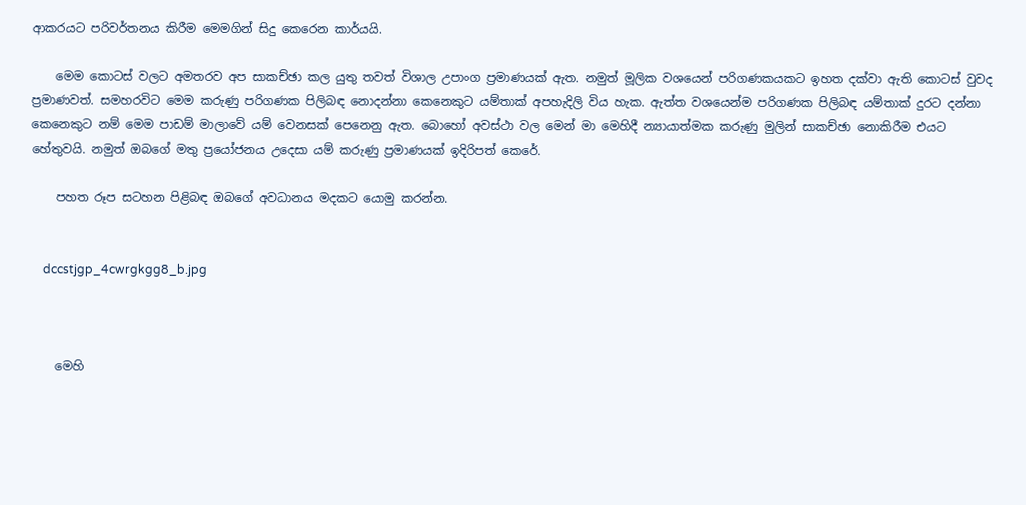ආකරයට පරිවර්තනය කිරීම මෙමගින් සිදු කෙරෙන කාර්යයි.

    මෙම කොටස් වලට අමතරව අප සාකච්ඡා කල යුතු තවත් විශාල උපාංග ප්‍රමාණයක් ඇත. නමුත් මූලික වශයෙන් පරිගණකයකට ඉහත දක්වා ඇති කොටස් වුවද ප්‍රමාණවත්. සමහරවිට මෙම කරුණු පරිගණක පිලිබඳ නොදන්නා කෙනෙකුට යම්තාක් අපහැදිලි විය හැක. ඇත්ත වශයෙන්ම පරිගණක පිලිබඳ යම්තාක් දුරට දන්නා කෙනෙකුට නම් මෙම පාඩම් මාලා‍වේ යම් වෙනසක් පෙනෙනු ඇත. බොහෝ අවස්ථා වල මෙන් මා මෙහිදී න්‍යායාත්මක කරුණු මුලින් සාකච්ඡා නොකිරීම එයට හේතුවයි. නමුත් ඔබගේ මතු ප්‍රයෝජනය උදෙසා යම් කරුණු ප්‍රමාණයක් ඉදිරිපත් කෙරේ.

    පහත රූප සටහන පිළිබඳ ඔබගේ අවධානය ‍මදකට යොමු කරන්න.


    dccstjgp_4cwrgkgg8_b.jpg



    මෙහි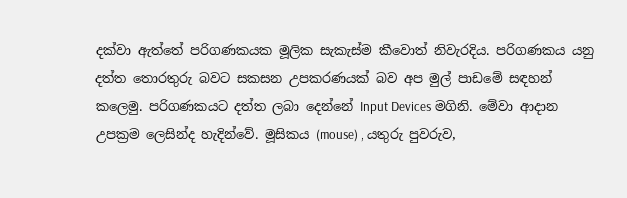දක්වා ඇත්තේ පරිගණකයක මූලික සැකැස්ම කීවොත් නිවැරදිය. පරිගණකය යනු දත්ත තොරතුරු බව‍ට සකසන උපකරණයක් බව අප මුල් පාඩමේ සඳහන් කලෙමු. පරිගණකයට දත්ත ලබා දෙන්නේ Input Devices මගිනි. මේවා ආදාන උපක්‍රම ලෙසින්ද හැදින්වේ. මූසිකය (mouse) , යතුරු පුවරුව,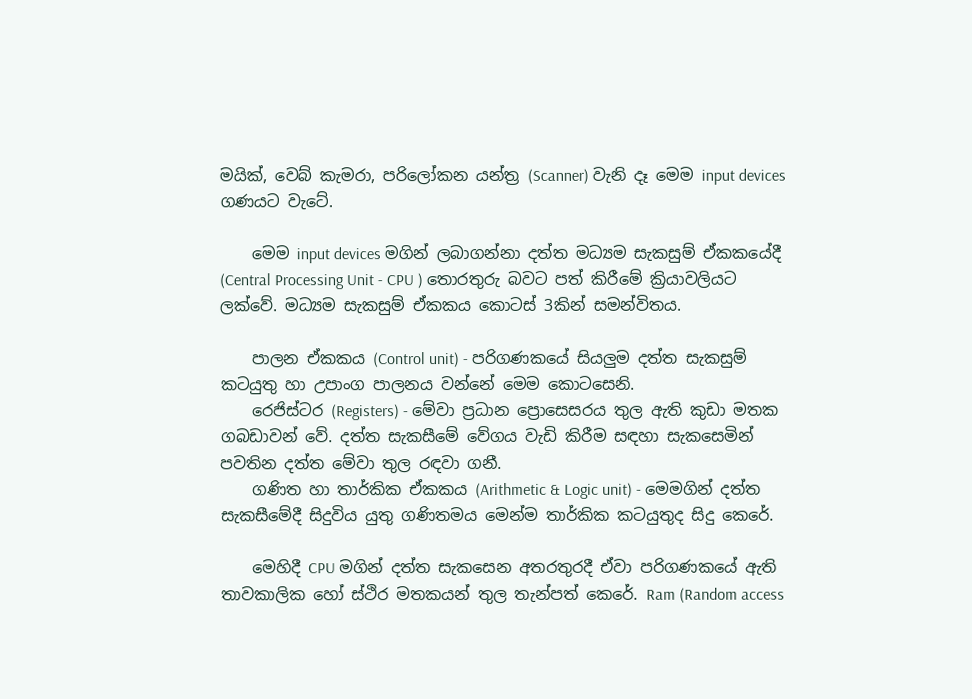මයික්, වෙබ් කැමරා, පරිලෝකන යන්ත්‍ර (Scanner) වැනි දෑ මෙම input devices ගණයට වැටේ.

    මෙම input devices මගින් ලබාගන්නා දත්ත මධ්‍යම සැකසුම් ඒකකයේදී (Central Processing Unit - CPU ) තොරතුරු බවට පත් කිරීමේ ක්‍රියාවලියට ලක්වේ. මධ්‍යම සැකසුම් ඒකකය කොටස් 3කින් සමන්විතය.

    පාලන ඒකකය (Control unit) - පරිගණකයේ සියලුම දත්ත සැකසුම් කටයුතු හා උපාංග පාලනය වන්නේ මෙම කොටසෙනි.
    රෙජිස්ටර (Registers) - මේවා ප්‍රධාන ප්‍රොසෙසරය තුල ඇති කුඩා මතක ගබඩාවන් වේ. දත්ත සැකසීමේ වේගය වැඩි කිරීම සඳහා සැකසෙමින් පවතින දත්ත මේවා තුල රඳවා ගනී.
    ගණිත හා තාර්කික ඒකකය (Arithmetic & Logic unit) - මෙමගින් දත්ත සැකසීමේදී සිදුවිය යුතු ගණිතමය මෙන්ම තාර්කික කටයුතුද සිදු කෙරේ.

    මෙහිදී CPU මගින් දත්ත සැකසෙන අතරතුරදී ඒවා පරිගණකයේ ඇති තාවකාලික හෝ ස්ථිර මතකයන් තුල තැන්පත් කෙරේ. Ram (Random access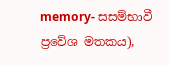memory- සසම්භාවී ප්‍රවේශ මතකය),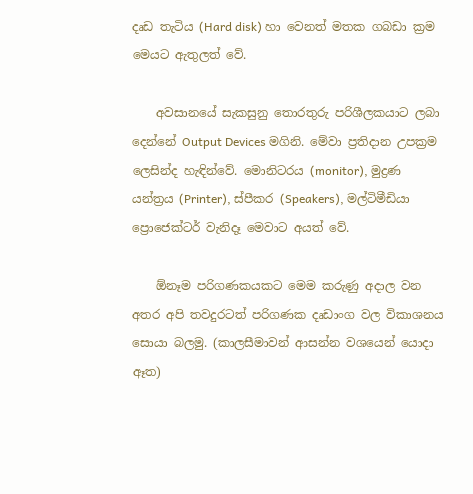දෘඩ තැටිය (Hard disk) හා වෙනත් මතක ගබඩා ක්‍රම මෙයට ඇතුලත් වේ.

    අවසානයේ සැකසුනු තොරතුරු පරිශීලකයාට ලබා දෙන්නේ Output Devices මගිනි. මේවා ප්‍රතිදාන උපක්‍රම ලෙසින්ද හැඳින්වේ. මොනිටරය (monitor), මුද්‍රණ යන්ත්‍රය (Printer), ස්පීකර (Speakers), මල්ටිමීඩියා ප්‍රොජෙක්ටර් වැනිදෑ මෙවා‍ට අයත් වේ.

    ඕනෑම පරිගණකයකට මෙම කරුණු අදාල වන අතර අපි තවදුරටත් පරිගණක දෘඩාංග වල විකාශනය සොයා බලමු. (කාලසීමාවන් ආසන්න වශයෙන් යොදා ඈත)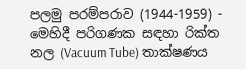පලමු පරම්පරාව (1944-1959) - මෙහිදී පරිගණක සඳහා රික්ත නල (Vacuum Tube) තාක්ෂණය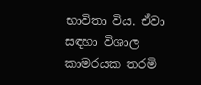භාවිතා විය. ඒවා සඳහා විශාල කාමරයක තරමි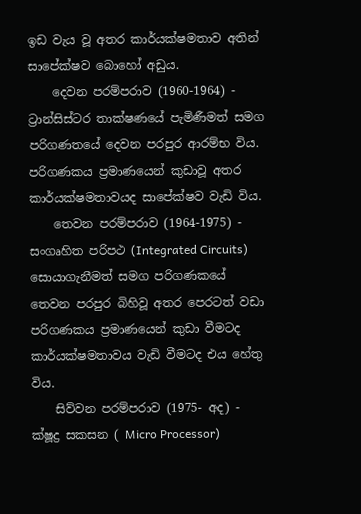ඉඩ වැය වූ අතර කාර්යක්ෂමතාව අතින් සාපේක්ෂව බොහෝ අඩුය.
    දෙවන පරම්පරාව (1960-1964) - ට්‍රාන්සිස්ටර තාක්ෂණයේ පැමිණීමත් සමග පරිගණතයේ දෙවන පරපුර ආරම්භ විය. පරිගණකය ප්‍රමාණයෙන් කුඩාවූ අතර කාර්යක්ෂමතාවයද සාපේක්ෂව වැඩි විය.
    තෙවන පරම්පරාව (1964-1975) - සංගෘහිත පරිපථ (Integrated Circuits) සොයාගැනීමත් සමග පරිගණකයේ තෙවන පරපුර බිහිවූ අතර පෙරටත් වඩා පරිගණකය ප්‍රමාණයෙන් කුඩා වීමටද කාර්යක්ෂමතාවය වැඩි වීමටද එය හේතු විය.
    සිව්වන පරම්පරාව (1975- අද) - ක්ෂූද්‍ර සකසන ( Micro Processor)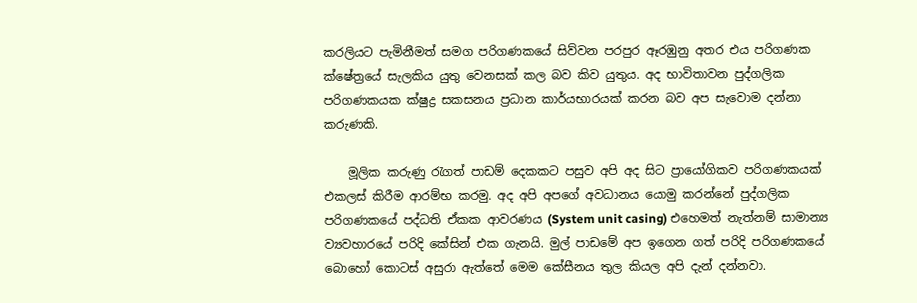කරලියට පැමිනීමත් සමග පරිගණකයේ සිව්වන පරපුර ඈරඹුනු අතර එය පරිගණක ක්ෂේත්‍රයේ සැලකිය යුතු වෙනසක් කල බව කිව යුතුය. අද භාවිතාවන පුද්ගලික පරිගණකයක ක්ෂුද්‍ර සකසනය ප්‍රධාන කාර්යභාරයක් කරන බව අප සැවොම දන්නා කරුණකි.

    මූලික කරුණු රැගත් පාඩම් දෙකකට පසුව අපි අද සිට ප්‍රායෝගිකව පරිගණකයක් එකලස් කිරීම ආරම්භ කරමු. අද අපි අපගේ අවධානය යොමු කරන්නේ පුද්ගලික පරිගණකයේ පද්ධති ඒකක ආවරණය (System unit casing) එහෙමත් නැත්නම් සාමාන්‍ය ව්‍යවහාරයේ පරිදි කේසින් එක ගැනයි. මුල් පාඩමේ අප ඉගෙන ගත් පරිදි පරිගණකයේ බොහෝ කොටස් අසුරා ඇත්තේ මෙම කේසීනය තුල කියල අපි දැන් දන්නවා.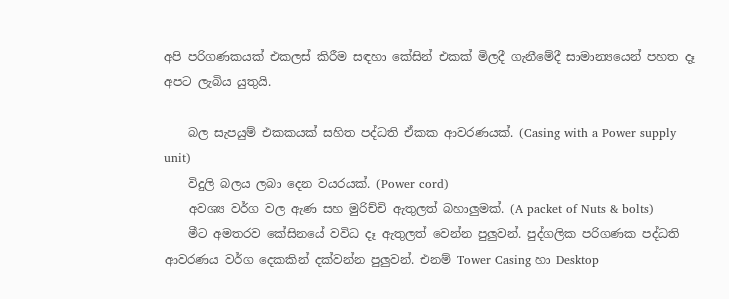අපි පරිගණකයක් එකලස් කිරීම සඳහා කේසින් එකක් මිලදී ගැනීමේදී සාමාන්‍යයෙන් පහත දෑ අපට ලැබිය යුතුයි.

    බල සැපයුම් එකකයක් සහිත පද්ධති ඒකක ආවරණයක්. (Casing with a Power supply unit)
    විදුලි බලය ලබා දෙන වයරයක්. (Power cord)
    අවශ්‍ය වර්ග වල ඇණ සහ මුරිච්චි ඇතුලත් බහාලුමක්. (A packet of Nuts & bolts)
    මීට අමතරව කේසිනයේ වවිධ දෑ ඇතුලත් වෙන්න පුලුවන්. පුද්ගලික පරිගණක පද්ධති ආවරණය වර්ග දෙකකින් දක්වන්න පුලුවන්. එනම් Tower Casing හා Desktop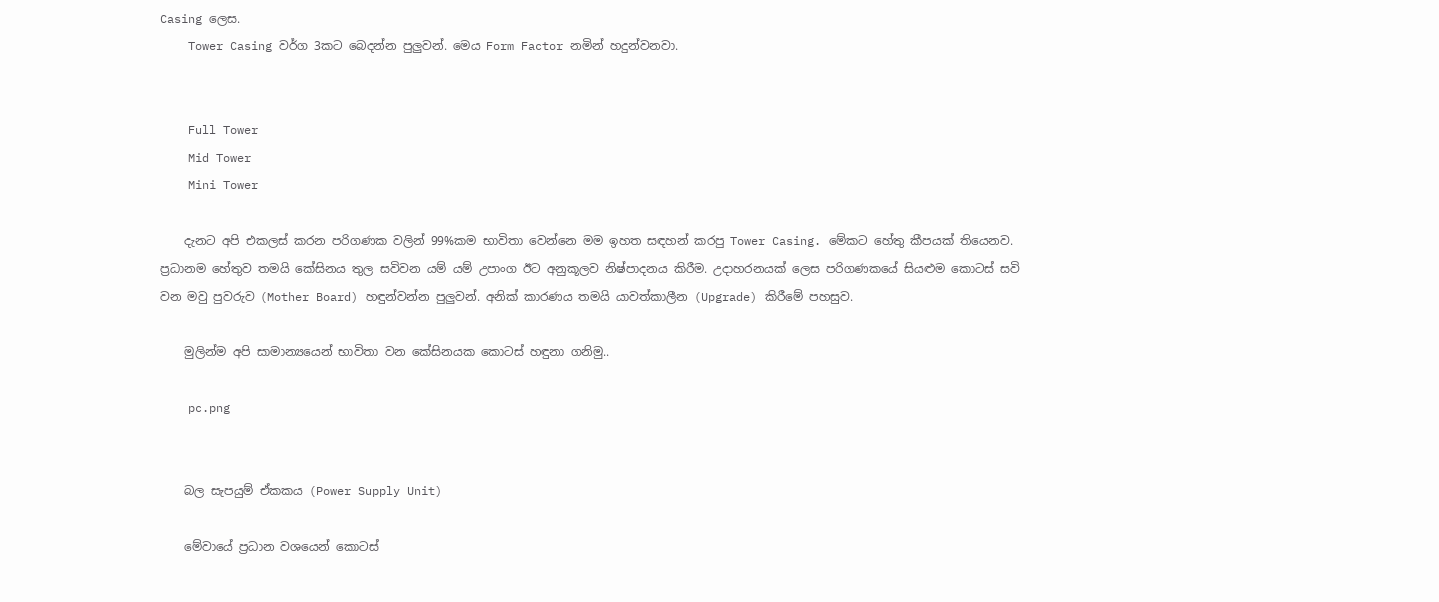Casing ලෙස.
    Tower Casing වර්ග 3කට බෙදන්න පුලුවන්. මෙය Form Factor නමින් හදුන්වනවා.


    Full Tower
    Mid Tower
    Mini Tower

    දැනට අපි එකලස් කරන පරිගණක වලින් 99%කම භාවිතා වෙන්නෙ මම ඉහත සඳහන් කරපු Tower Casing. මේකට හේතු කීපයක් තියෙනව. ප්‍රධානම හේතුව තමයි කේසිනය තුල සවිවන යම් යම් උපාංග ඊට අනුකූලව නිෂ්පාදනය කිරීම. උදාහරනයක් ලෙස පරිගණකයේ සියළුම කොටස් සවි වන මවු පුවරුව (Mother Board) හඳුන්වන්න පුලුවන්. අනික් කාරණය තමයි යාවත්කාලීන (Upgrade) කිරීමේ පහසුව.

    මුලින්ම අපි සාමාන්‍යයෙන් භාවිතා වන කේසිනයක කොටස් හඳුනා ගනිමු..

    pc.png


    බල සැපයුම් ඒකකය (Power Supply Unit)

    මේවායේ ප්‍රධාන වශයෙන් කොටස්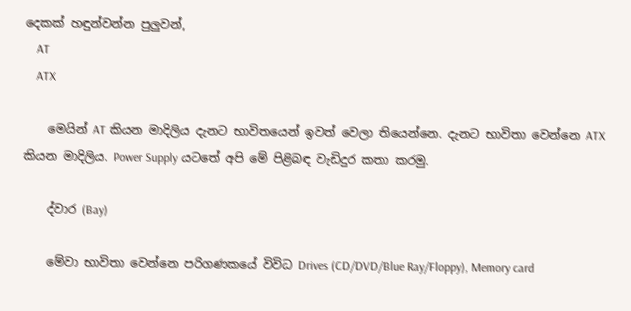දෙකක් හඳුන්වන්න පුලුවන්,
    AT
    ATX

    මෙයින් AT කියන මාදිලිය දැනට භාවිතයෙන් ඉවත් වෙලා තියෙන්නෙ. දැනට භාවිතා වෙන්නෙ ATX කියන මාදිලිය. Power Supply යටතේ අපි මේ පිළිබඳ වැඩිදුර කතා කරමු.

    ද්වාර (Bay)

    මේවා භාවිතා වෙන්නෙ පරිගණකයේ විවිධ Drives (CD/DVD/Blue Ray/Floppy), Memory card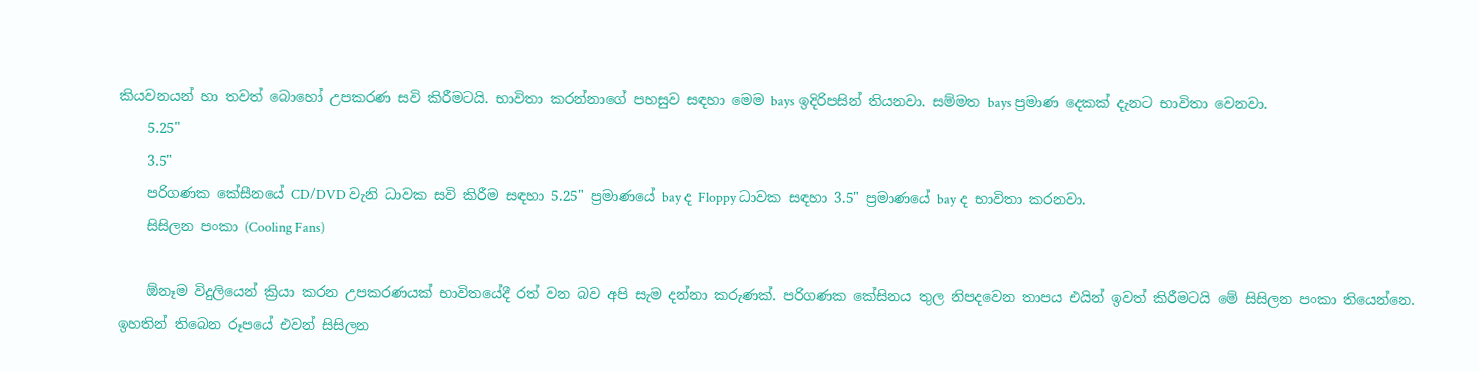කියවනයන් හා තවත් බොහෝ උපකරණ සවි කිරීමටයි. භාවිතා කරන්නාගේ පහසුව සඳහා මෙම bays ඉදිරිපසින් තියනවා. සම්මත bays ප්‍රමාණ දෙකක් දැනට භාවිතා වෙනවා.
    5.25"
    3.5"
    පරිගණක කේසීනයේ CD/DVD වැනි ධාවක සවි කිරීම සඳහා 5.25" ප්‍රමාණයේ bay ද Floppy ධාවක සඳහා 3.5" ප්‍රමාණයේ bay ද භාවිතා කරනවා.
    සිසිලන පංකා (Cooling Fans)

    ඕනෑම විදුලියෙන් ක්‍රියා කරන උපකරණයක් භාවිතයේදී රත් වන බව අපි සැම දන්නා කරුණක්. පරිගණක කේසිනය තුල නිපදවෙන තාපය එයින් ඉවත් කිරීමටයි මේ සිසිලන පංකා තියෙන්නෙ. ඉහතින් තිබෙන රූපයේ එවන් සිසිලන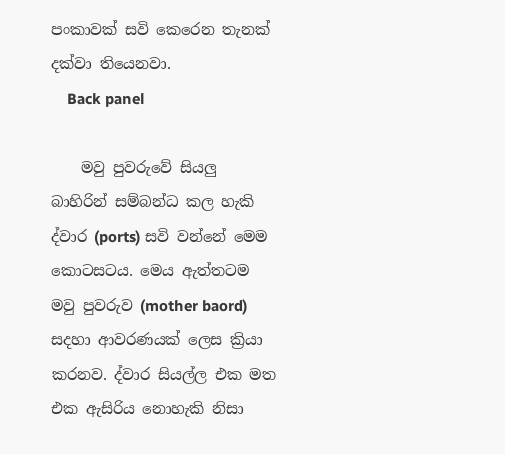පංකාවක් සවි කෙරෙන තැනක් දක්වා තියෙනවා.
    Back panel

    මවු පුවරුවේ සියලු බාහිරින් සම්බන්ධ කල හැකි ද්වාර (ports) සවි වන්නේ මෙම කොටසටය. මෙය ඇත්තටම මවු පුවරුව (mother baord) සදහා ආවරණයක් ලෙස ක්‍රියා කරනව. ද්වාර සියල්ල එක මත එක ඇසිරිය නොහැකි නිසා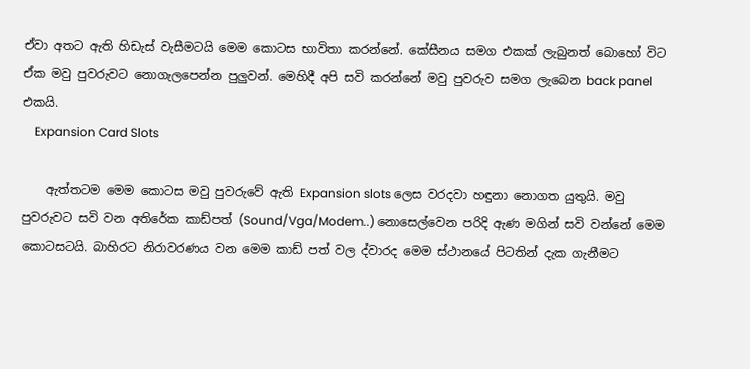ඒවා අතට ඇති හිඩැස් වැසීමටයි මෙම කොටස භාවිතා කරන්නේ. කේසීනය සමග එකක් ලැබුනත් බොහෝ විට ඒක මවු පුවරුවට නොගැලපෙන්න පුලුවන්. මෙහිදී අපි සවි කරන්නේ මවු පුවරුව සමග ලැබෙන back panel එකයි.
    Expansion Card Slots

    ඇත්තටම මෙම කොටස මවු පුවරුවේ ඇති Expansion slots ලෙස වරදවා හඳුනා නොගත යුතුයි. මවු පුවරුවට සවි වන අතිරේක කාඩ්පත් (Sound/Vga/Modem..) නොසෙල්වෙන පරිදි ඇණ මගින් සවි වන්නේ මෙම කොටසටයි. බාහිරට නිරා‍වරණය වන මෙම කාඩ් පත් වල ද්වාරද මෙම ස්ථානයේ පිටතින් දැක ගැනීමට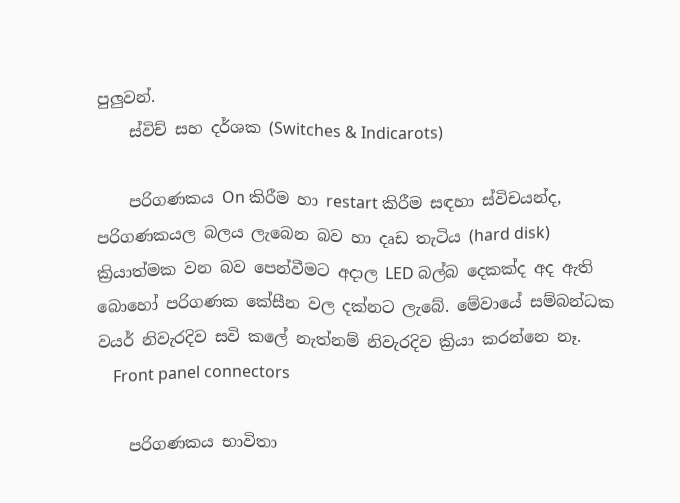පුලුවන්.
    ස්විච් සහ දර්ශක (Switches & Indicarots)

    පරිගණකය On කිරීම හා restart කිරීම සඳහා ස්විචයන්ද, පරිගණකයල බලය ලැබෙන බව හා දෘඩ තැ‍ටිය (hard disk) ක්‍රියාත්මක වන බව පෙන්වීමට අදාල LED බල්බ දෙකක්ද අද ඇති බොහෝ පරිගණක කේසීන වල දක්නට ලැබේ. මේවායේ සම්බන්ධක වයර් නිවැරදිව සවි කලේ නැත්නම් නිවැරදිව ක්‍රියා කරන්නෙ නෑ.
    Front panel connectors

    පරිගණකය භාවිතා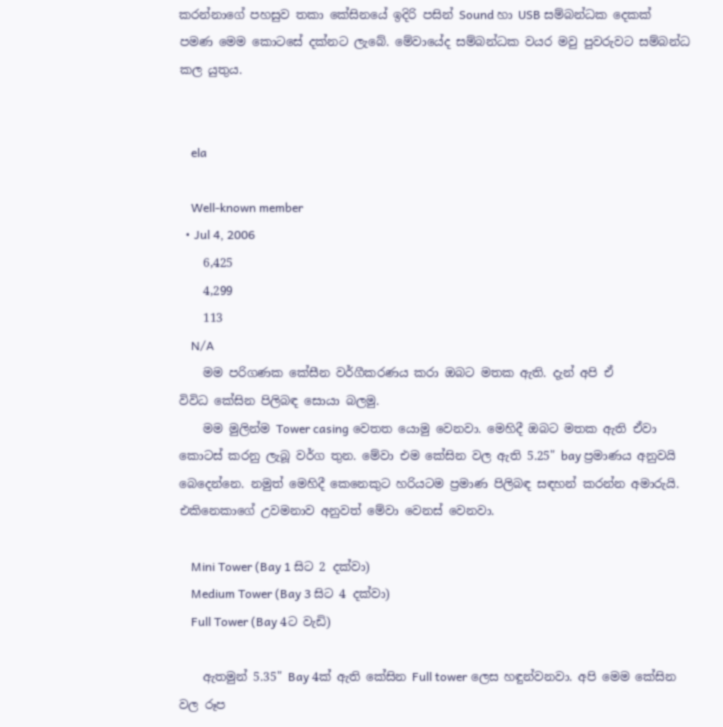කරන්නාගේ පහසුව තකා කේසිනයේ ඉදිරි පසින් Sound හා USB සම්බන්ධක දෙකක් පමණ මෙම කොටසේ දක්නට ලැබේ. මේවායේද සම්බන්ධක වයර මවු පුවරුවට සම්බන්ධ කල යුතුය.


    ela

    Well-known member
  • Jul 4, 2006
    6,425
    4,299
    113
    N/A
    මම පරිගණක කේසීන වර්ගීකරණය කරා ඔබට මතක ඇති. දැන් අපි ඒ විවිධ ‍කේසින පිලිබඳ සොයා බලමු.
    මම මුලින්ම Tower casing වෙතත යොමු වෙනවා. මෙහිදී ඔබට මතක ඇති ඒවා කොටස් කරනු ලැබූ වර්ග තුන. මේවා එම කේසින වල ඇති 5.25" bay ප්‍රමාණය අනුවයි බෙදෙන්නෙ. නමුත් මෙහිදී කෙනෙකුට හරියටම ප්‍රමාණ පිලිබඳ සඳහන් කරන්න අමාරුයි. එකිනෙකාගේ උවමනාව අනුවත් මේවා වෙනස් වෙනවා.

    Mini Tower (Bay 1 සිට 2 දක්වා)
    Medium Tower (Bay 3 සිට 4 දක්වා)
    Full Tower (Bay 4ට වැඩි)

    ඇතමුන් 5.35" Bay 4ක් ඇති කේසින Full tower ලෙස හඳුන්වනවා. අපි මෙම කේසින වල රූප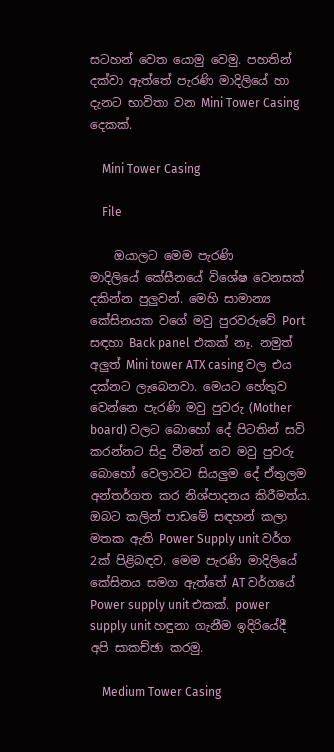සටහන් වෙත යොමු වෙමු. පහතින් දක්වා ඇත්තේ පැරණි මාදිලියේ හා දැනට භාවිතා වන Mini Tower Casing දෙකක්.

    Mini Tower Casing

    File

    ඔයාලට මෙම පැරණි මාදිලියේ ‍කේසීනයේ විශේෂ වෙනසක් දකින්න පුලුවන්. මෙහි සාමාන්‍ය කේසිනයක වගේ මවු පුරවරුවේ Port සඳහා Back panel එකක් නෑ. නමුත් අලුත් Mini tower ATX casing වල එය දක්නට ලැබෙනවා. මෙයට හේතුව වෙන්නෙ පැරණි මවු පුවරු (Mother board) වලට බොහෝ දේ පිටතින් සවි කරන්නට සිදු වීමත් නව මවු පුවරු බොහෝ වෙලාවට සියලුම දේ ඒතුලම අන්තර්ගත කර නිශ්පාදනය කිරීමත්ය. ඔබට කලින් පා‍ඩමේ සඳහන් කලා මතක ඇති Power Supply unit වර්ග 2ක් පිළිබඳව. මෙම පැරණි මාදිලියේ කේසිනය සමග ඇත්තේ AT වර්ගයේ Power supply unit එකක්. power supply unit හඳුනා ගැනීම ඉදිරියේදී අපි සාකච්ඡා කරමු.

    Medium Tower Casing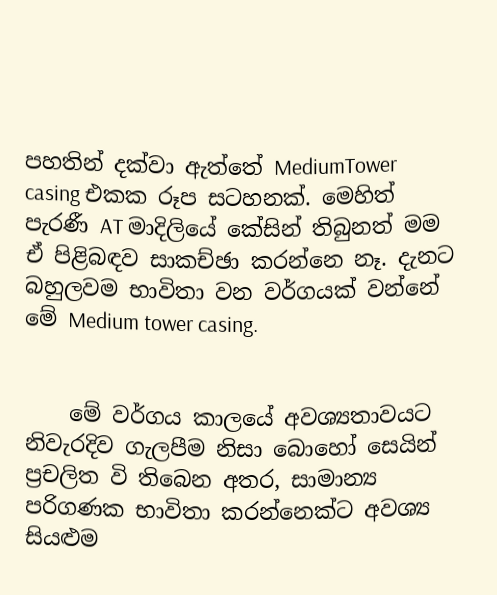පහතින් දක්වා ඇත්තේ MediumTower casing එකක රූප සටහනක්. මෙහිත් පැරණී AT මාදිලියේ කේසින් තිබුනත් මම ඒ පිළිබඳව සාකච්ඡා කරන්නෙ නෑ. දැනට බහුලවම භාවිතා වන වර්ගයක් වන්නේ මේ Medium tower casing.


    මේ වර්ගය කාලයේ අවශ්‍යතාවයට නිවැරදිව ගැලපීම නිසා ‍බොහෝ සෙයින් ප්‍රචලිත වි තිබෙන අතර, සාමාන්‍ය පරිගණක භාවිතා කරන්නෙක්ට අවශ්‍ය සියළුම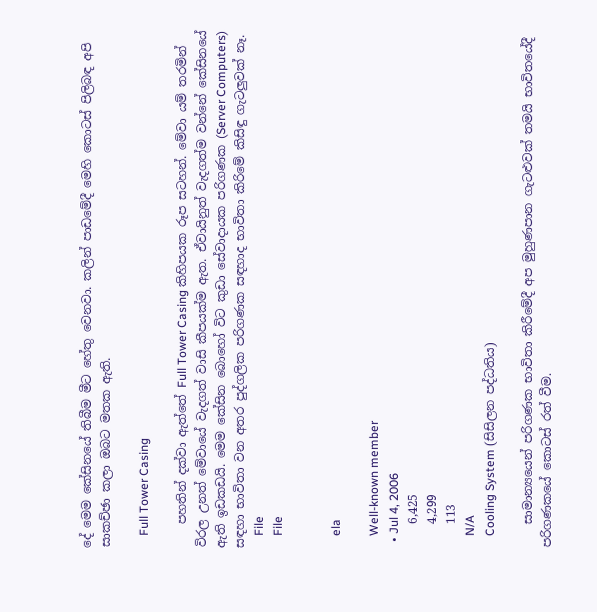දේ මෙම කේසිනයේ තිබීම මීට හේතු වෙනවා. කලින් පාඩමේදී මෙහි කො‍‍ටස් පිලිබඳ අපි සාකච්ඡා කලා ඔබට මතක ඇති.

    Full Tower Casing

    පහතින් දක්වා ඇත්තේ Full Tower Casing කිහිපයක රූප සටහන්. මේවා යම් තරමින් විරල උනත් මේවායේ වැදගත් වාසි කීපයක්ම ඇත. ඒවායිනුත් වැදගත්ම වන්නේ කේසිනයේ ඇති ඉඩකඩයි. මෙම කේසින බොහෝ විට කු‍ඩා සේවාදායක පරිගණක (Server Computers) සඳහා භාවිතා වන අතර පුද්ගලික පරිගණක සඳහාද භාවිතා කිරිමේ කිසිඳු ගැටලුවක් නෑ.
    File
    File


    ela

    Well-known member
  • Jul 4, 2006
    6,425
    4,299
    113
    N/A
    Cooling System (සිසිලන පද්ධතිය)

    සාමාන්‍යයෙන් පරිගණක භාවිතා කිරීමේදී අප මුහුණපාන ගැටළුවක් තමයි භාවිතයේදී පරිගණකයේ කොටස් රත් වීම.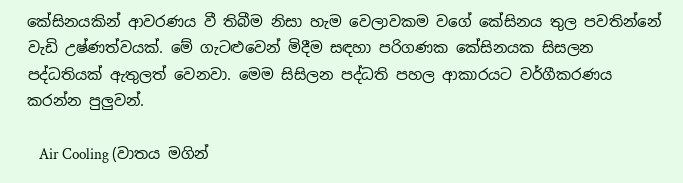කේසිනයකින් ආවරණය වී තිබීම නිසා හැම වෙලාවකම වගේ ‍කේසිනය තුල පවතින්නේ වැඩි උෂ්ණත්වයක්. මේ ගැටළුවෙන් මිදීම සඳහා පරිගණක කේසිනයක සිසලන පද්ධතියක් ඇතුලත් වෙනවා. මෙම සිසිලන පද්ධති පහල ආකාරයට වර්ගීකරණය කරන්න පුලුවන්.

    Air Cooling (වාතය මගින්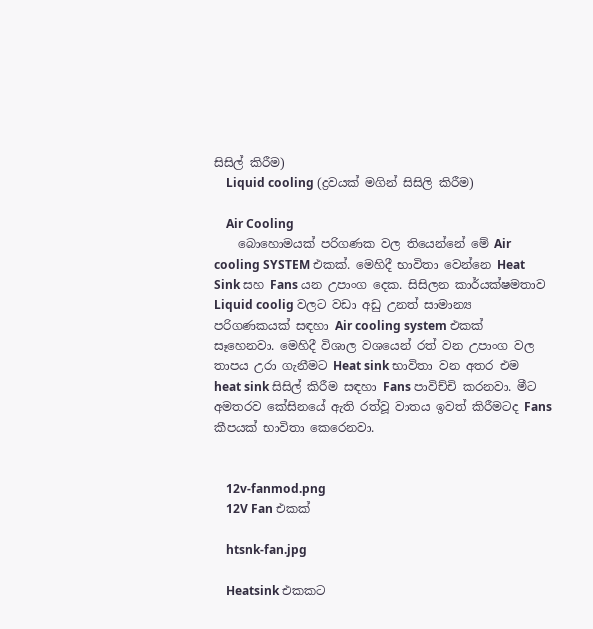සිසිල් කිරීම)
    Liquid cooling (ද්‍රවයක් මගින් සිසිලි කිරීම)

    Air Cooling
    බොහොමයක් පරිගණක වල තියෙන්නේ මේ Air cooling SYSTEM එකක්. මෙහිදී භාවිතා වෙන්නෙ Heat Sink සහ Fans යන උපාංග දෙක. සිසිලන කාර්යක්ෂමතාව Liquid coolig වලට වඩා අඩු උනත් සාමාන්‍ය පරිගණකයක් සඳහා Air cooling system එකක් සෑහෙනවා. මෙහිදී විශාල වශයෙන් රත් වන උපාංග වල තාපය උරා ගැනීමට Heat sink භාවිතා වන අතර එම heat sink සිසිල් කිරීම සඳහා Fans පාවිච්චි කරනවා. මී‍‍ට අමතරව කේසිනයේ ඇති රත්වූ වාතය ඉවත් කිරීමටද Fans කීපයක් භාවිතා කෙරෙනවා.


    12v-fanmod.png
    12V Fan එකක්

    htsnk-fan.jpg

    Heatsink එකකට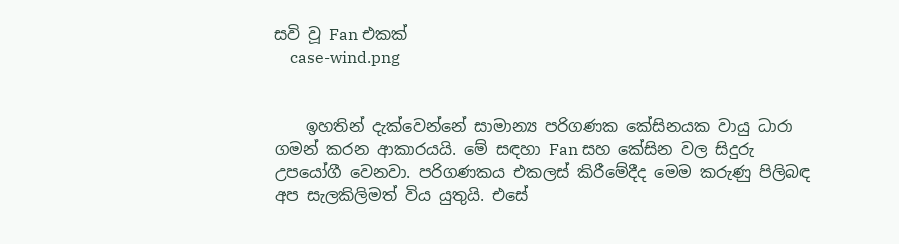සවි වූ Fan එකක්
    case-wind.png


    ඉහතින් දැක්වෙන්නේ සාමාන්‍ය පරිගණක කේසිනයක වායු ධාරා ගමන් කරන ආකාරයයි. මේ සඳහා Fan සහ කේසින වල සිදුරු උපයෝගී වෙනවා. පරිගණකය එකලස් කිරීමේදීද මෙම කරුණු පිලිබඳ අප සැලකිලිමත් විය යුතුයි. එසේ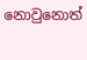නොවුනොත්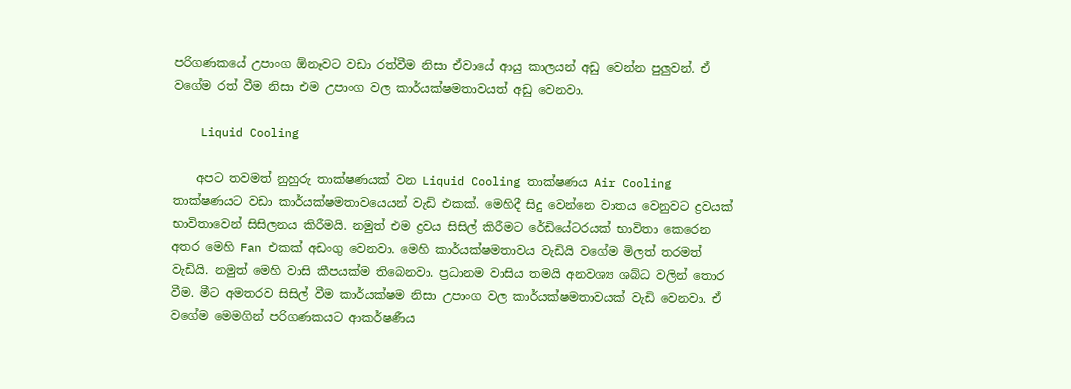පරිගණකයේ උපාංග ඕනෑවට වඩා රත්වීම නිසා ඒවා‍යේ ආයු කාලයන් අඩු වෙන්න පුලුවන්. ඒ වගේම රත් වීම නිසා එම උපාංග වල කාර්යක්ෂමතාවයත් අඩු වෙනවා.

    Liquid Cooling

    අප‍ට තවමත් නුහුරු තාක්ෂණයක් වන Liquid Cooling තාක්ෂණය Air Cooling තාක්ෂණයට වඩා කාර්යක්ෂමතාවයෙයන් වැඩි එකක්. මෙහිදී සිදු වෙන්නෙ වාතය වෙනුවට ද්‍රවයක් භාවිතාවෙන් සිසිලනය කිරීමයි. නමුත් එම ද්‍රවය සිසිල් කිරීමට රේඩියේටරයක් භාවිතා කෙරෙන අතර මෙහි Fan එකක් අඩංගු වෙනවා. මෙහි කාර්යක්ෂමතාවය වැඩියි වගේම මිලත් තරමත් වැඩියි. නමුත් මෙහි වාසි කීපයක්ම තිබෙනවා. ප්‍රධානම වාසිය තමයි අනවශ්‍ය ශබ්ධ වලින් තොර වීම. මීට අමතරව සිසිල් වීම කාර්යක්ෂම නිසා උපාංග වල කාර්යක්ෂමතාවයක් වැඩි වෙනවා. ඒ වගේම මෙමගින් පරිගණකයට ආකර්ෂණීය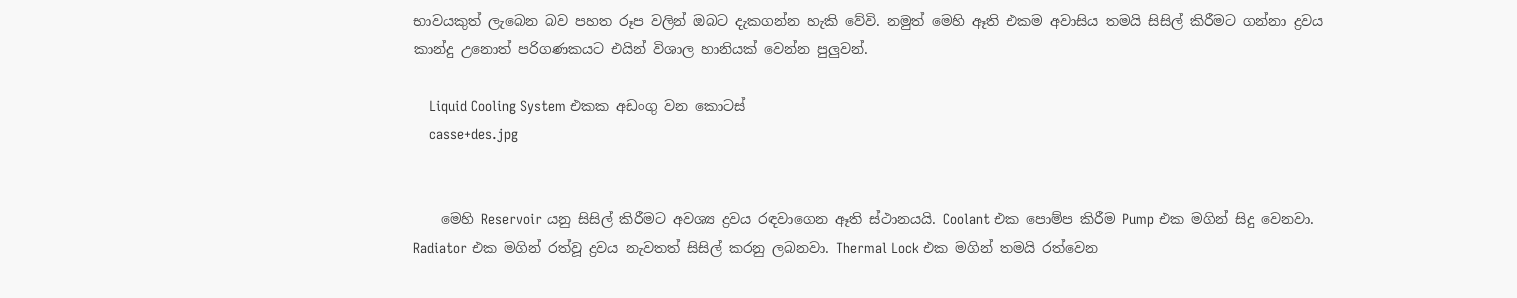භාවයකුත් ලැබෙන බව පහත රූප වලින් ඔබට දැකගන්න හැකි වේවි. නමුත් මෙහි ඈති එකම අවාසිය තමයි සිසිල් කිරීමට ගන්නා ද්‍රවය කාන්දු උනොත් පරිගණකයට එයින් විශාල හානියක් වෙන්න පුලුවන්.

    Liquid Cooling System එකක අඩංගු වන කොටස්
    casse+des.jpg


    මෙහි Reservoir යනු සිසිල් කිරීමට අවශ්‍ය ද්‍රවය රඳවාගෙන ඈති ස්ථානයයි. Coolant එක පොම්ප කිරීම Pump එක මගින් සිදු වෙනවා. Radiator එක මගින් රත්වූ ද්‍රවය නැවතත් සිසිල් කරනු ලබනවා. Thermal Lock එක මගින් තමයි රත්වෙන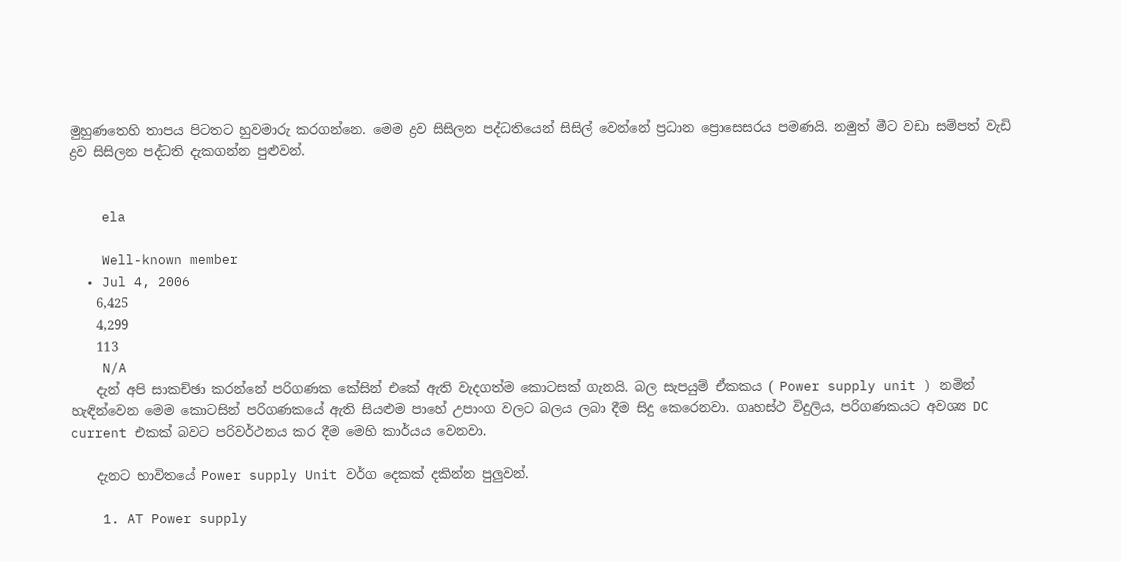මුහුණ‍තෙහි තාපය පිට‍තට හුවමාරු කරගන්නෙ. මෙම ද්‍රව සිසිලන පද්ධතියෙන් සිසිල් වෙන්නේ ප්‍රධාන ප්‍රොසෙසරය පමණයි. නමුත් මීට වඩා සම්පත් වැඩි ද්‍රව සිසිලන පද්ධති දැකගන්න පුළුවන්.


    ela

    Well-known member
  • Jul 4, 2006
    6,425
    4,299
    113
    N/A
    දැන් අපි සාකච්ඡා කරන්නේ පරිගණක කේසින් එකේ ඇති වැදගත්ම කොටසක් ගැනයි. බල සැපයුම් ඒකකය ( Power supply unit ) නමින් හැඳින්වෙන මෙම කොටසින් පරිගණකයේ ඇති සියළුම පාහේ උපාංග වලට බලය ලබා දීම සිදු කෙරෙනවා. ගෘහස්ථ විදුලිය, පරිගණකයට අවශ්‍ය DC current එකක් බවට පරිවර්ථනය කර දීම මෙහි කාර්යය වෙනවා.

    දැනට භාවිතයේ Power supply Unit වර්ග දෙකක් දකින්න පුලුවන්.

    1. AT Power supply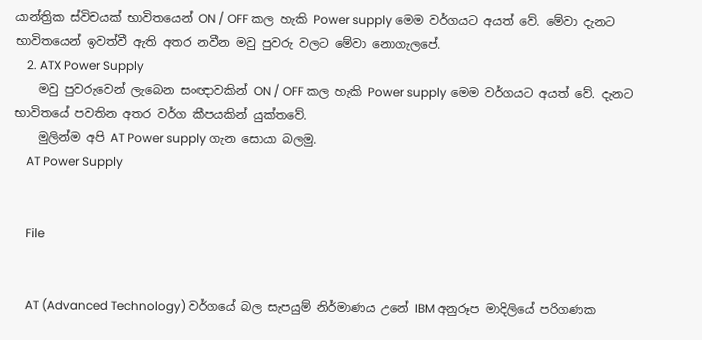යාන්ත්‍රික ස්විචයක් භාවිතයෙන් ON / OFF කල හැකි Power supply මෙම වර්ගයට අයත් වේ. මේවා දැනට භාවිතයෙන් ඉවත්වී ඇති අතර නවීන මවු පුවරු වලට මේවා නොගැලපේ.
    2. ATX Power Supply
    මවු පුවරුවෙන් ලැබෙන සංඥාවකින් ON / OFF කල හැකි Power supply මෙම වර්ගයට අයත් වේ. දැනට භාවිතයේ පවතින අතර වර්ග කීපයකින් යුක්තවේ.
    මුලින්ම අපි AT Power supply ගැන සොයා බලමු.
    AT Power Supply


    File


    AT (Advanced Technology) වර්ගයේ බල සැපයුම් නිර්මාණය උනේ IBM අනුරූප මාදිලියේ පරිගණක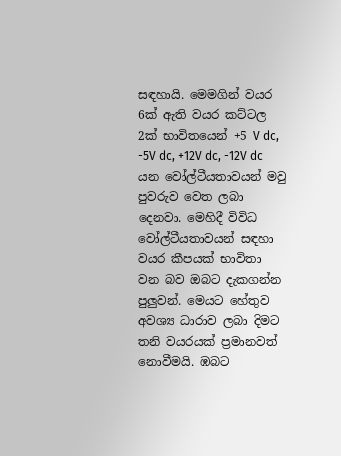සඳහායි. මෙමගින් වයර 6ක් ඇති වයර කට්ටල 2ක් භාවිතයෙන් +5 V dc, -5V dc, +12V dc, -12V dc යන වෝල්ටීයතාවයන් මවු පුවරුව වෙත ලබා දෙනවා. මෙහිදී විවිධ වෝල්ටීයතාවයන් සඳහා වයර කීපයක් භාවිතා වන බව ඔබට දැකගන්න පුලුවන්. මෙයට හේතුව අවශ්‍ය ධාරාව ලබා දිමට තනි වයරයක් ප්‍රමානවත් නොවීමයි. ඹබට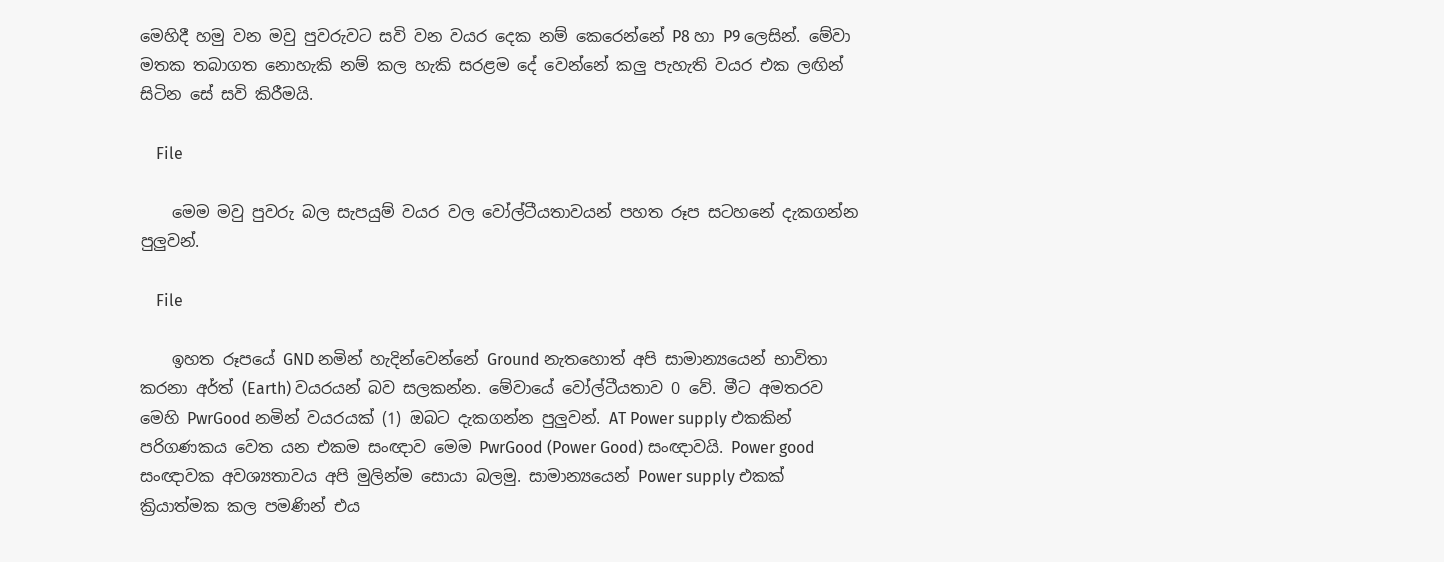මෙහිදී හමු වන මවු පුවරුවට සවි වන වයර දෙක නම් කෙරෙන්නේ P8 හා P9 ලෙසින්. මේවා මතක තබාගත නොහැකි නම් කල හැකි සරළම‍ දේ වෙන්නේ කලු පැහැති වයර එක ලඟින් සිටින සේ සවි කිරීමයි.

    File

    මෙම මවු පුවරු බල සැපයුම් වයර වල වෝල්ටීයතාවයන් පහත රූප සටහනේ දැකගන්න පුලුවන්.

    File

    ඉහත රූපයේ GND නමින් හැදින්වෙන්නේ Ground නැතහොත් අපි සාමාන්‍යයෙන් භාවිතා කරනා අර්ත් (Earth) වයරයන් බව සලකන්න. මේවායේ වෝල්ටීයතාව 0 වේ. මීට අමතරව මෙහි PwrGood නමින් වයරයක් (1) ඔබට දැකගන්න පුලුවන්. AT Power supply එකකින් පරිගණකය වෙත යන එකම සංඥාව මෙම PwrGood (Power Good) සංඥාවයි. Power good සංඥාවක අවශ්‍යතාවය අපි මුලින්ම සොයා බලමු. සාමාන්‍යයෙන් Power supply එකක් ක්‍රියාත්මක කල පමණින් එය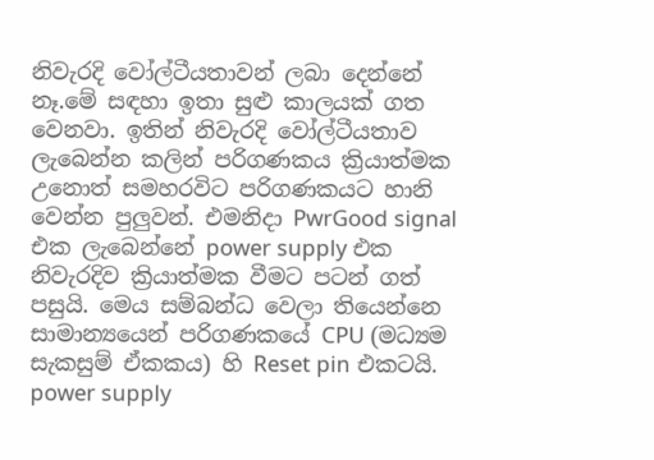නිවැරදි වෝල්ටීයතාවන් ලබා දෙන්නේ නෑ.මේ සඳහා ඉතා සුළු කාලයක් ගත වෙනවා. ඉතින් නිවැරදි වෝල්ටීයතාව ලැබෙන්න කලින් පරිගණකය ක්‍රියාත්මක උනොත් සමහරවිට පරිගණකයට හානි වෙන්න පුලුවන්. එමනිදා PwrGood signal එක ලැබෙන්නේ power supply එක නිවැරදිව ක්‍රියාත්මක වීමට පටන් ගත් පසුයි. මෙය සම්බන්ධ වෙලා තියෙන්නෙ සාමාන්‍යයෙන් පරිගණකයේ CPU (මධ්‍යම සැකසුම් ඒකකය) හි Reset pin එකටයි. power supply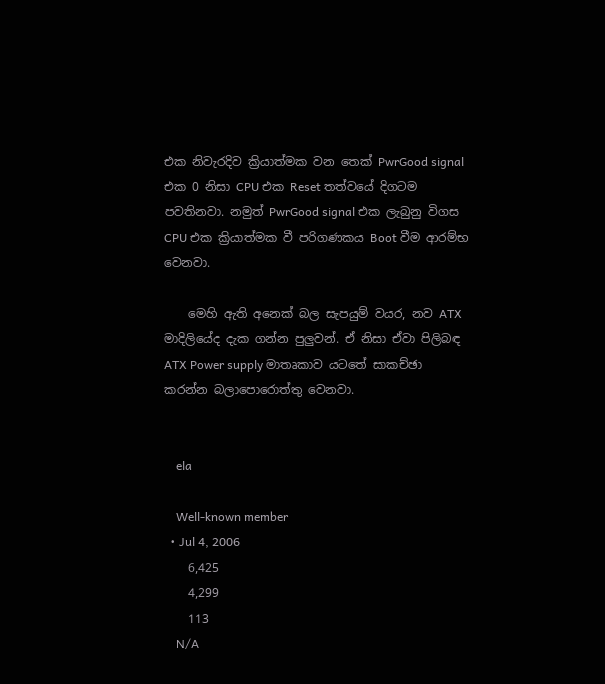එක නිවැරදිව ක්‍රියාත්මක වන තෙක් PwrGood signal එක 0 නිසා CPU එක Reset තත්වයේ දිගටම පවතිනවා. නමුත් PwrGood signal එක ලැබුනු විගස CPU එක ක්‍රියාත්මක වී පරිගණකය Boot වීම ආරම්භ වෙනවා.

    මෙහි ඇති අනෙක් බල සැපයුම් වයර, නව ATX මාදිලියේද දැක ගන්න පුලුවන්. ඒ නිසා ඒවා පිලිබඳ ATX Power supply මාතෘකාව යටතේ සාකච්ඡා කරන්න බලාපොරොත්තු වෙනවා.


    ela

    Well-known member
  • Jul 4, 2006
    6,425
    4,299
    113
    N/A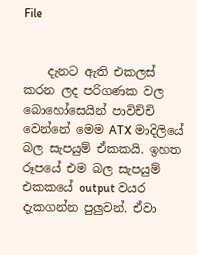File


    දැනට ඇති එකලස් කරන ලද පරිගණක වල බොහෝසෙයින් පාවිච්චි වෙන්නේ මෙම ATX මාදිලියේ බල සැපයුම් ඒකකයි. ඉහත රූපයේ එම බල සැපයුම් එකකයේ output වයර දැකගන්න පුලුවන්. ඒවා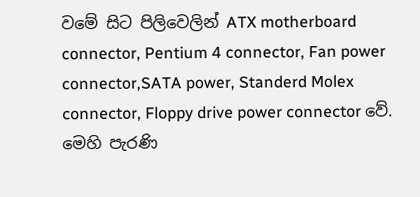වමේ සිට පිලිවෙලින් ATX motherboard connector, Pentium 4 connector, Fan power connector,SATA power, Standerd Molex connector, Floppy drive power connector වේ. මෙහි පැරණි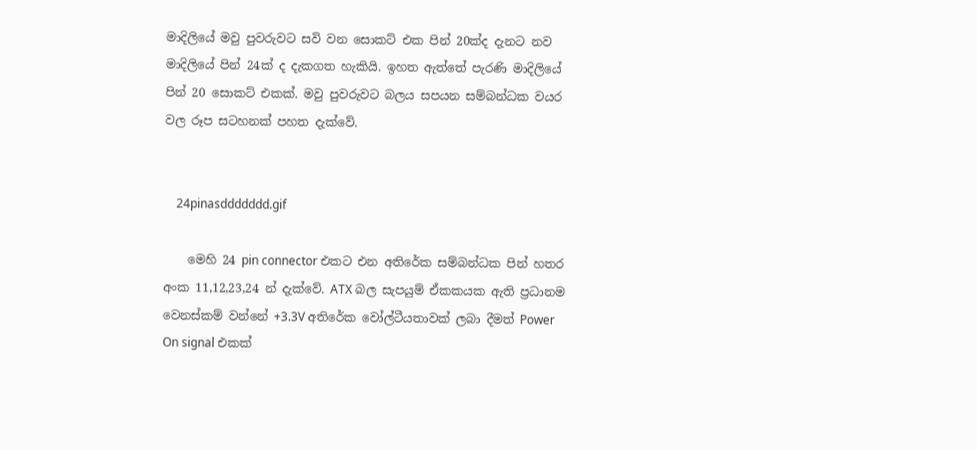මාදිලියේ මවු පුවරුවට සවි වන සොකට් එක පින් 20ක්ද දැනට නව මාදිලියේ පින් 24ක් ද දැකගත හැකියි. ඉහත ඇත්තේ පැරණි මාදිලියේ පින් 20 සොකට් එකක්. මවු පුවරුවට බලය සපයන සම්බන්ධක වයර වල රූප සටහනක් පහත දැක්වේ.


    24pinasddddddd.gif

    මෙහි 24 pin connector එකට එන අතිරේක සම්බන්ධක පින් හතර අංක 11,12,23,24 න් දැක්වේ. ATX බල සැපයුම් ඒකකයක ඇති ප්‍රධානම වෙනස්කම් වන්නේ +3.3V අතිරේක වෝල්ටීයතාවක් ලබා දීමත් Power On signal එකක්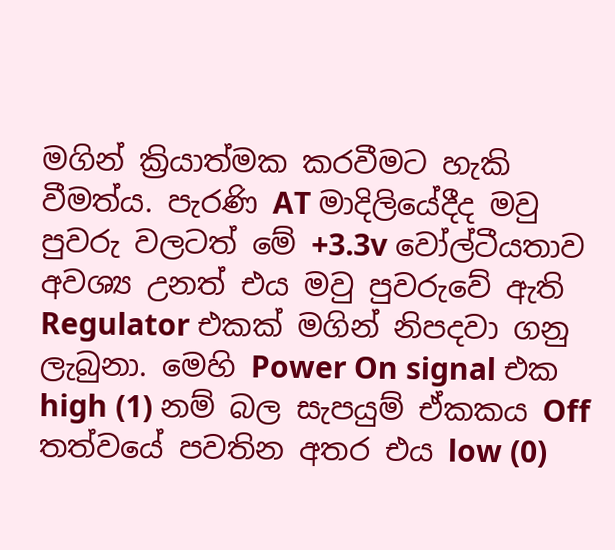මගින් ක්‍රියාත්මක කරවීමට හැකි වීමත්ය. පැරණි AT මාදිලියේදීද මවු පුවරු වලටත් මේ +3.3v වෝල්ටීයතාව අවශ්‍ය උනත් එය මවු පුවරුවේ ඇති Regulator එකක් මගින් නිපදවා ගනු ලැබුනා. මෙහි Power On signal එක high (1) නම් බල සැපයුම් ඒකකය Off තත්වයේ පවතින අතර එය low (0)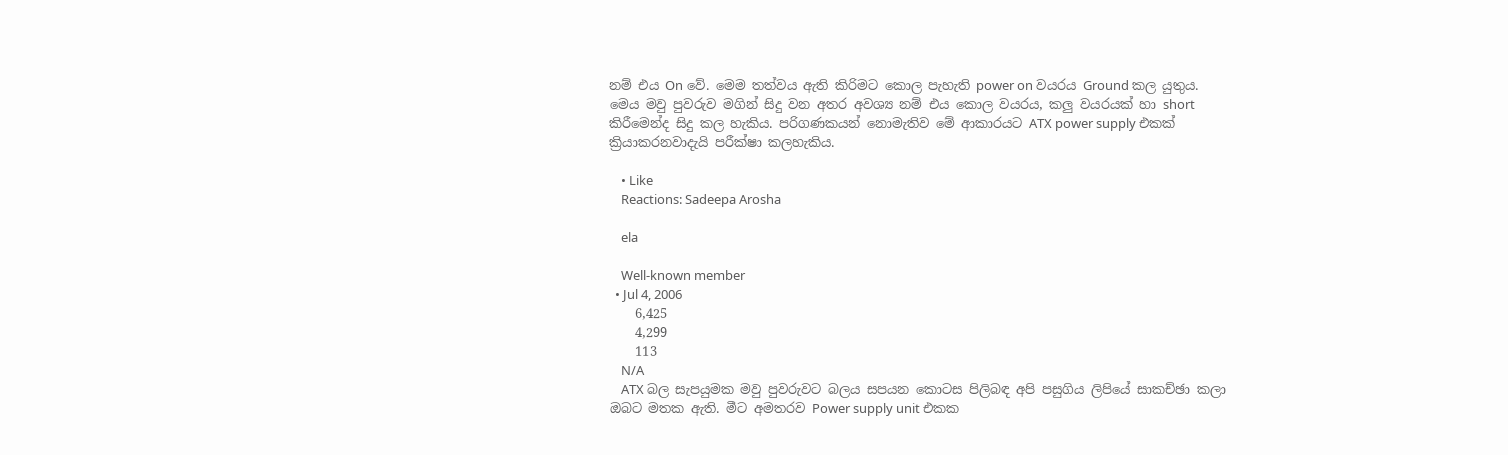නම් එය On වේ. මෙම තත්වය ඇති කිරිමට කොල පැහැති power on වයරය Ground කල යුතුය. මෙය මවු පුවරුව මගින් සිදු වන අතර අවශ්‍ය නම් එය කොල වයරය, කලු වයරයක් හා short කිරීමෙන්ද සිදු කල හැකිය. පරිගණකයන් නොමැතිව මේ ආකාරයට ATX power supply එකක් ක්‍රියාකරනවාදැයි පරීක්ෂා කලහැකිය.

    • Like
    Reactions: Sadeepa Arosha

    ela

    Well-known member
  • Jul 4, 2006
    6,425
    4,299
    113
    N/A
    ATX බල සැපයුමක මවු පුවරුවට බලය සපයන කොටස පිලිබඳ අපි පසුගිය ලිපියේ සාකච්ඡා කලා ඔබට මතක ඇති. මීට අමතරව Power supply unit එකක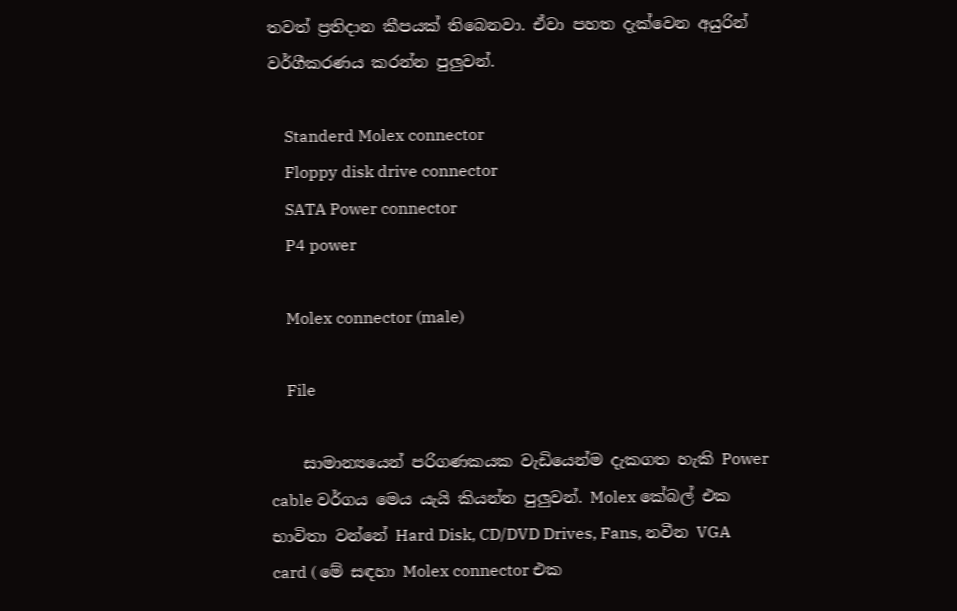තවත් ප්‍රතිදාන කීපයක් තිබෙනවා‍‍. ඒවා පහත දැක්වෙන අයුරින් වර්ගීකරණය කරන්න පුලුවන්.

    Standerd Molex connector
    Floppy disk drive connector
    SATA Power connector
    P4 power

    Molex connector (male)

    File

    සාමාන්‍යයෙන් පරිගණකයක වැඩියෙන්ම දැකගත හැකි Power cable වර්ගය මෙය යැයි කියන්න පුලුවන්. Molex කේබල් එක භාවිතා වන්නේ Hard Disk, CD/DVD Drives, Fans, නවීන VGA card ( මේ සඳහා ‍Molex connector එක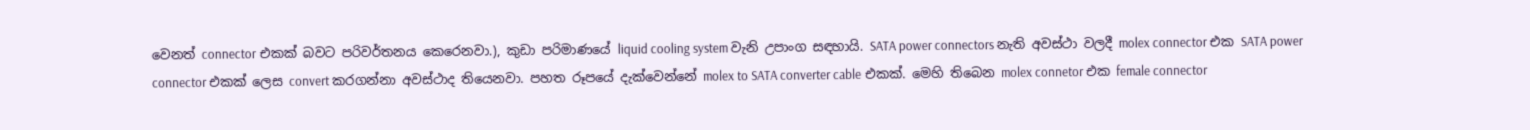වෙනත් connector එකක් බවට පරිවර්තනය කෙරෙනවා.), කුඩා පරිමාණයේ liquid cooling system වැනි උපාංග සඳහායි. SATA power connectors නැති අවස්ථා වලදී molex connector එක SATA power connector එකක් ලෙස convert කරගන්නා අවස්ථාද තියෙනවා. පහත රූපයේ දැක්වෙන්නේ molex to SATA converter cable එකක්. මෙහි තිබෙන molex connetor එක female connector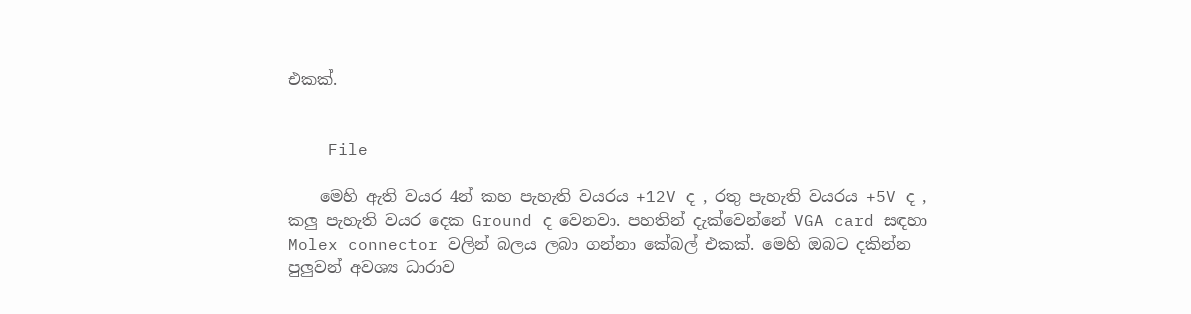එකක්.


    File

    මෙහි ඇති වයර 4න් කහ පැහැති වයරය +12V ද , රතු පැහැති වයරය +5V ද , කලු පැහැති වයර දෙක Ground ද වෙනවා. පහතින් දැක්වෙන්නේ VGA card සඳහා Molex connector වලින් බලය ලබා ගන්නා කේබල් එකක්. මෙහි ඔබට දකින්න පුලුවන් අවශ්‍ය ධාරාව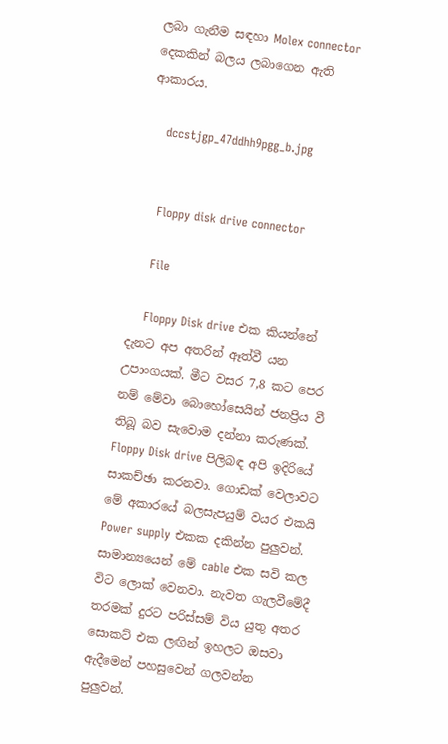ලබා ගැනීම සඳහා Molex connector දෙකකින් බලය ලබාගෙන ඇති ආකාරය.

    dccstjgp_47ddhh9pgg_b.jpg


    Floppy disk drive connector

    File

    Floppy Disk drive එක කියන්නේ දැනට අප අතරින් ඈත්වී යන උපාංගයක්. මීට වසර 7,8 කට පෙර නම් මේවා බො‍හෝසෙයින් ජනප්‍රිය වී තිබූ බව සැවොම දන්නා කරුණක්. Floppy Disk drive පිලිබඳ අපි ඉදිරියේ සාකච්ඡා කරනවා. ගොඩක් වෙලාවට මේ අකාරයේ බලසැපයුම් වයර එකයි Power supply එකක දකින්න පුලුවන්. සාමාන්‍යයෙන් මේ cable එක සවි කල විට ලොක් වෙනවා. නැවත ගැලවීමේදී තරමක් දු‍රට පරිස්සම් විය යුතු අතර සොකට් එක ලඟින් ඉහලට ඔසවා ඇදීමෙන් පහසුවෙන් ගලවන්න පුලුවන්.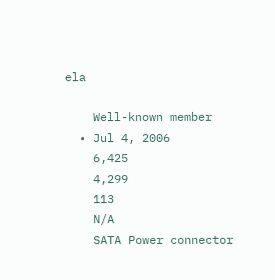ela

    Well-known member
  • Jul 4, 2006
    6,425
    4,299
    113
    N/A
    SATA Power connector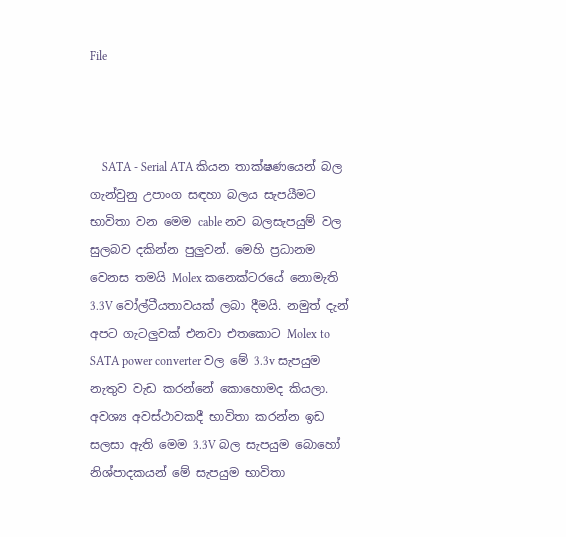File



    SATA - Serial ATA කියන තාක්ෂණයෙන් බල ගැන්වුනු උපාංග සඳහා බලය සැපයීමට භාවිතා වන මෙම cable නව බලසැපයුම් වල සුලබව දකින්න පුලුවන්. මෙහි ප්‍රධානම වෙනස තමයි Molex කනෙක්ටරයේ නොමැති 3.3V වෝල්ටීයතාවයක් ලබා දීමයි. නමුත් දැන් අපට ගැටලුවක් එනවා එතකොට Molex to SATA power converter වල මේ 3.3v සැපයුම නැතුව වැඩ කරන්නේ කොහොමද කියලා. අවශ්‍ය අවස්ථාවකදී භාවිතා කරන්න ඉඩ සලසා ඇති මෙම 3.3V බල සැපයුම බොහෝ නිශ්පාදකයන් මේ සැපයුම භාවිතා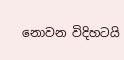නොවන විදිහටයි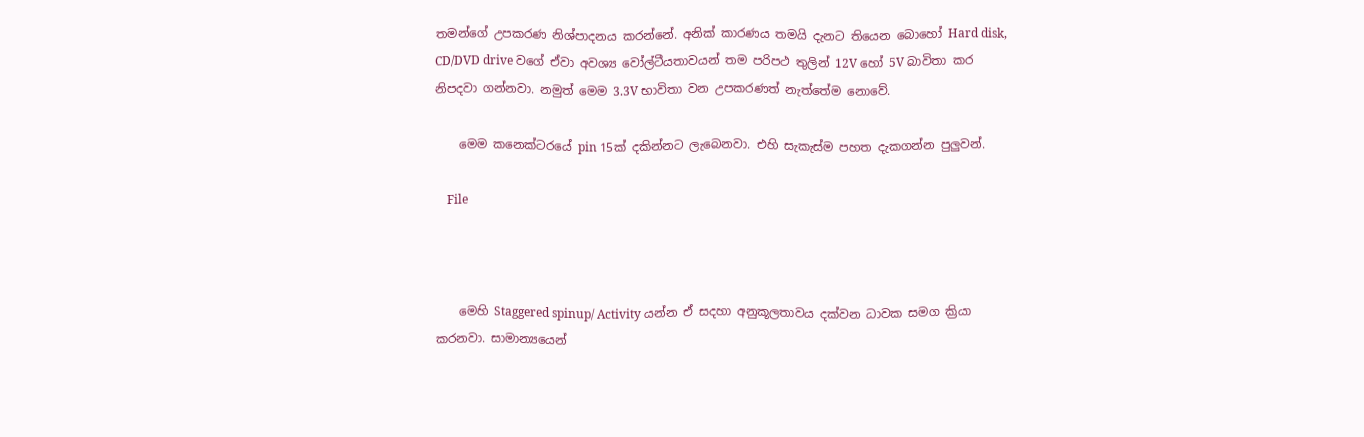තමන්ගේ උපකරණ නිශ්පාදනය කරන්නේ. අනික් කාරණය තමයි දැනට තියෙන බොහෝ Hard disk, CD/DVD drive වගේ ඒවා අවශ්‍ය වෝල්ටීයතාවයන් තම පරිපථ තුලින් 12V හෝ 5V බාවිතා කර නිපදවා ගන්නවා. නමුත් මෙම 3.3V භාවිතා වන උපකරණත් නැත්තේම නොවේ.

    මෙම කනෙක්ටරයේ pin 15ක් දකින්නට ලැබෙනවා. එහි සැකැස්ම පහත දැකගන්න පුලුවන්.

    File



    මෙහි Staggered spinup/ Activity යන්න ඒ සදහා අනුකූලතාවය දක්වන ධාවක සමග ක්‍රියා කරනවා. සාමාන්‍යයෙන්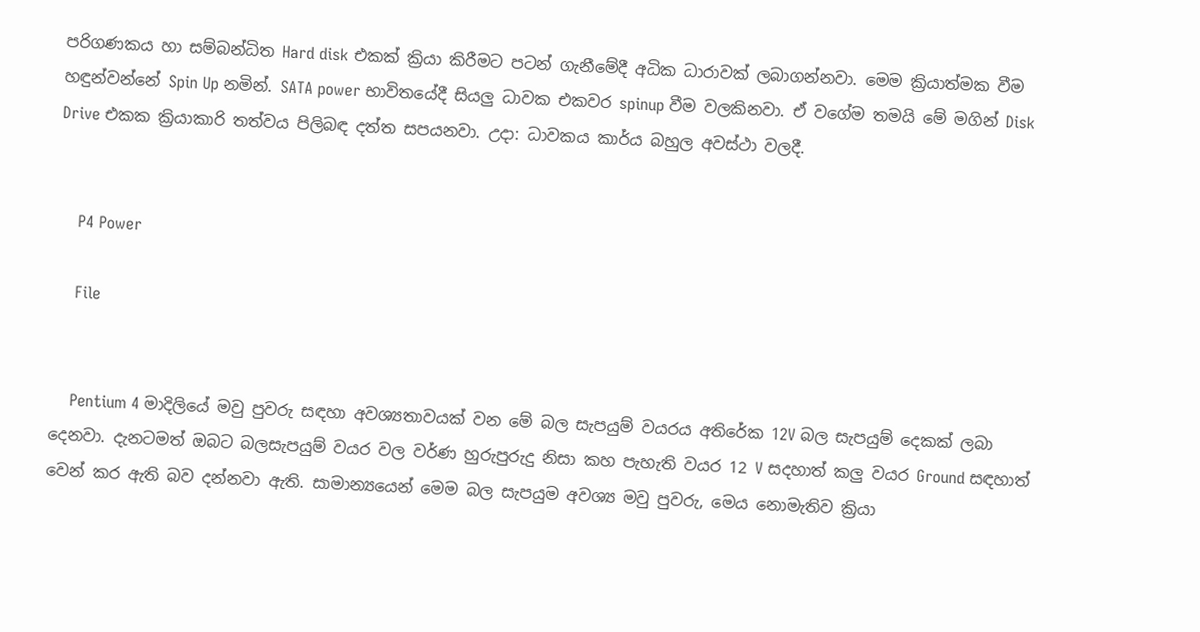පරිගණකය හා සම්බන්ධිත Hard disk එකක් ක්‍රියා කිරීමට පටන් ගැනීමේදී අධික ධාරාවක් ලබාගන්නවා. මෙම ක්‍රියාත්මක වීම හඳුන්වන්නේ Spin Up නමින්. SATA power භාවිතයේදී සියලු ධාවක එකවර spinup වීම වලකිනවා. ඒ වගේම තමයි මේ මගින් Disk Drive එකක ක්‍රියාකාරි තත්වය පිලිබඳ දත්ත සපයනවා. උදා: ධාවකය කාර්ය බහුල අවස්ථා වලදී.


    P4 Power

    File


    Pentium 4 මාදිලියේ මවු පුවරු සඳහා අවශ්‍යතාවයක් වන මේ බල සැපයුම් වයරය අතිරේක 12V බල සැපයුම් දෙකක් ලබා දෙනවා. දැනටමත් ඔබට බලසැපයුම් වයර වල වර්ණ හුරුපුරුදු නිසා කහ පැහැති වයර 12 V සදහාත් කලු වයර Ground සඳහාත් වෙන් කර ඇති බව දන්නවා ඇති. සාමාන්‍යයෙන් මෙම බල සැපයුම අවශ්‍ය මවු පුවරු, මෙය නොමැතිව ක්‍රියා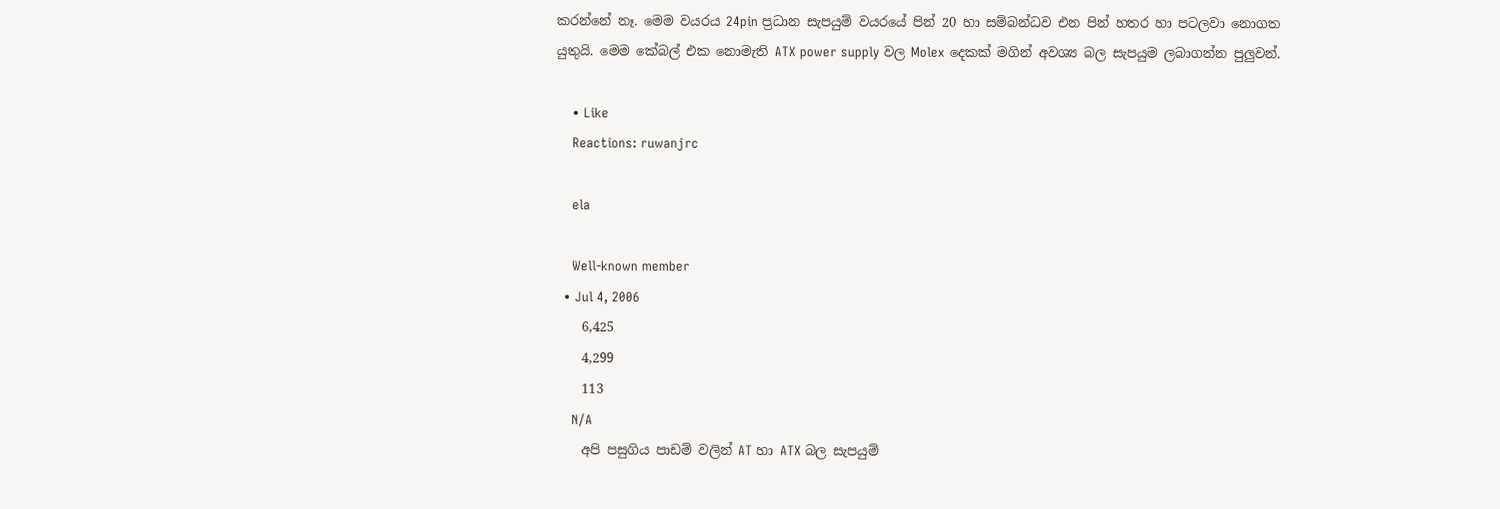කරන්නේ නෑ. මෙම වයරය 24pin ප්‍රධාන සැපයුම් වයරයේ පින් 20 හා සම්බන්ධව එන පින් හතර හා පටලවා නොගත යුතුයි. මෙම කේබල් එක නොමැති ATX power supply වල Molex දෙකක් මගින් අවශ්‍ය බල සැපයුම ලබාගන්න පුලුවන්.

    • Like
    Reactions: ruwanjrc

    ela

    Well-known member
  • Jul 4, 2006
    6,425
    4,299
    113
    N/A
    අපි පසුගිය පාඩම් වලින් AT හා ATX බල සැපයුම්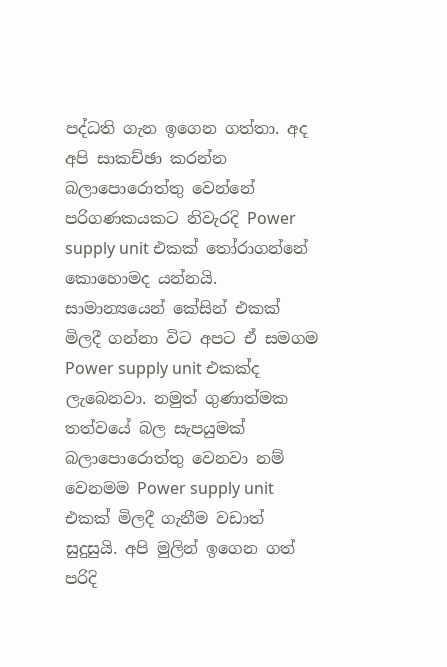පද්ධති ගැන ඉගෙන ගත්තා. අද අපි සාකච්ඡා කරන්න බලාපොරොත්තු වෙන්නේ පරිගණකයකට නිවැරදි Power supply unit එකක් තෝරාගන්නේ කොහොමද යන්නයි. සාමාන්‍යයෙන් කේසින් එකක් මිලදී ගන්නා විට අපට ඒ සමගම Power supply unit එකක්ද ලැබෙනවා. නමුත් ගුණාත්මක තත්වයේ බල සැපයුමක් බලාපොරොත්තු වෙනවා නම් වෙනමම Power supply unit එකක් මිලදී ගැනීම වඩාත් සුදුසුයි. අපි මුලින් ඉගෙන ගත් පරිදි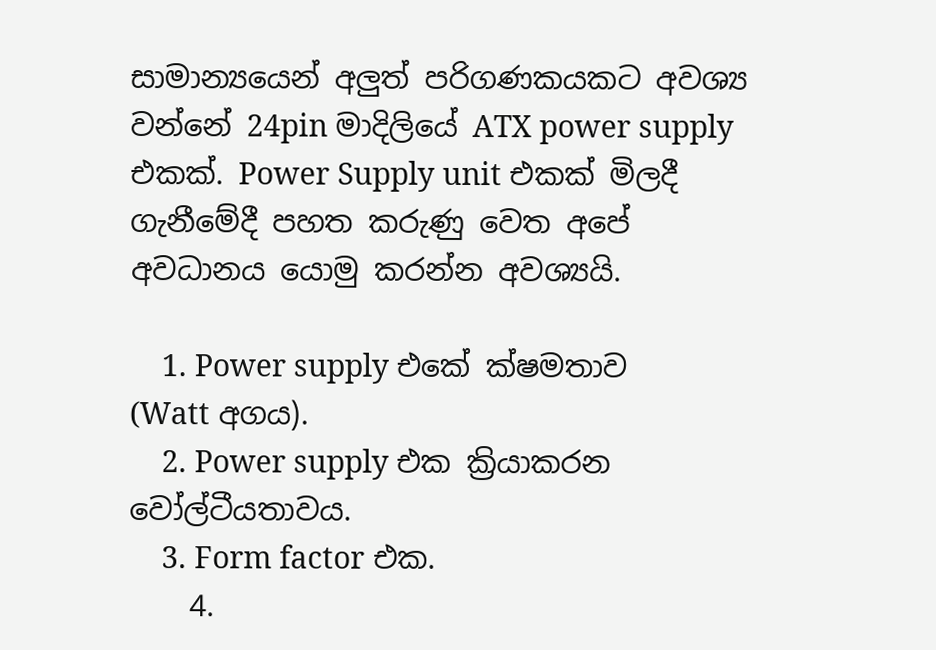සාමාන්‍යයෙන් අලුත් පරිගණකයකට අවශ්‍ය වන්නේ 24pin මාදිලියේ ATX power supply එකක්. Power Supply unit එකක් මිලදී ගැනීමේදී පහත කරුණු වෙත අපේ අවධානය යොමු කරන්න අවශ්‍යයි.

    1. Power supply එකේ ක්ෂමතාව (Watt අගය).
    2. Power supply එක ක්‍රියාකරන වෝල්ටීයතාවය.
    3. Form factor එක.
    4.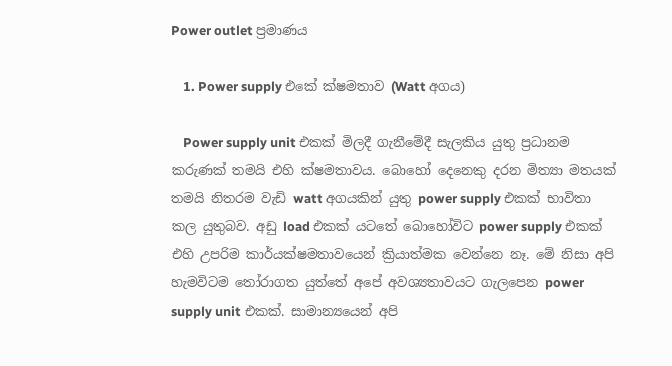Power outlet ප්‍රමාණය

    1. Power supply එකේ ක්ෂමතාව (Watt අගය)

    Power supply unit එකක් මිලදී ගැනීමේදී සැලකිය යුතු ප්‍රධානම කරුණක් තමයි එහි ක්ෂමතාවය. බොහෝ දෙනෙකු දරන මිත්‍යා මතයක් තමයි නිතරම වැඩි watt අගයකින් යුතු power supply එකක් භාවිතා කල යුතුබව. අඩු load එකක් යටතේ බොහෝවිට power supply එකක් එහි උපරිම කාර්යක්ෂමතාවයෙන් ක්‍රියාත්මක වෙන්නෙ නෑ. මේ නිසා අපි හැමවිටම තෝරාගත යුත්තේ අපේ අවශ්‍යතාවයට ගැලපෙන power supply unit එකක්. සාමාන්‍යයෙන් අපි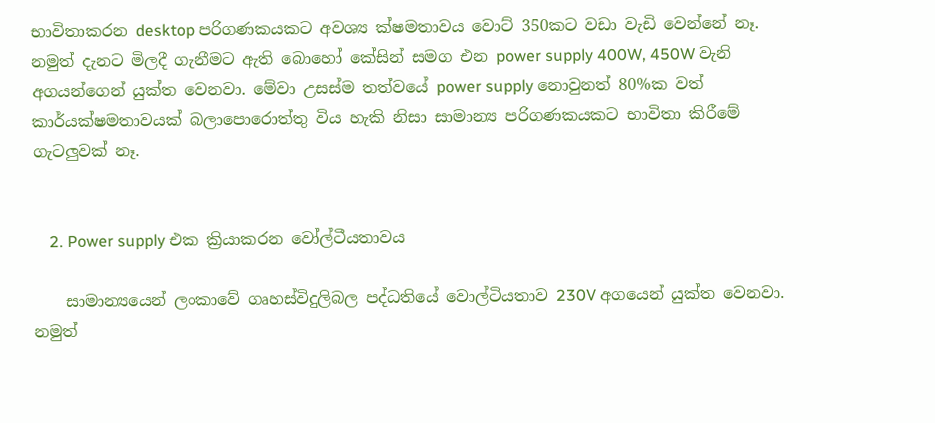භාවිතාකරන desktop පරිගණකයකට අවශ්‍ය ක්ෂමතාවය වො‍ට් 350කට වඩා වැඩි වෙන්නේ නෑ. නමුත් දැනට මිලදී ගැනීමට ඇති බොහෝ කේසින් සමග එන power supply 400W, 450W වැනි අගයන්ගෙන් යුක්ත වෙනවා. මේවා උසස්ම තත්වයේ power supply නොවුනත් 80%ක වත් කාර්යක්ෂමතාවයක් බලාපොරොත්තු විය හැකි නිසා සාමාන්‍ය පරිගණකයකට භාවිතා කිරීමේ ගැටලුවක් නෑ.


    2. Power supply එක ක්‍රියාකරන වෝල්ටීයතාවය

    සාමාන්‍යයෙන් ලංකාවේ ගෘහස්විදුලිබල පද්ධතියේ වොල්ටියතාව 230V අගයෙන් යුක්ත වෙනවා. නමුත්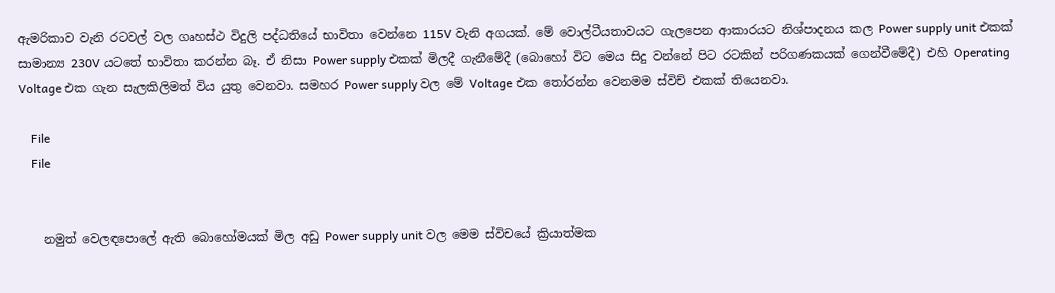ඇමරිකාව වැනි රටවල් වල ගෘහස්ථ විදුලි පද්ධතියේ භාවිතා වෙන්නෙ 115V වැනි අගයක්. මේ වොල්ටීයතාවයට ගැලපෙන ආකාරයට නිශ්පාදනය කල Power supply unit එකක් සාමාන්‍ය 230V යටතේ භාවිතා කරන්න බෑ. ඒ නිසා Power supply එකක් මිලදී ගැනීමේදී (බොහෝ වි‍ට මෙය සිදු වන්නේ පිට රටකින් පරිගණකයක් ගෙන්වීමේදී) එහි Operating Voltage එක ගැන සැලකිලිමත් විය යුතු ‍වෙනවා. සමහර Power supply වල මේ Voltage එක තෝරන්න වෙනමම ස්විච් එකක් තියෙනවා.

    File
    File


    නමුත් වෙලඳපොලේ ඇති බොහෝමයක් මිල අඩු Power supply unit වල මෙම ස්විචයේ ක්‍රියාත්මක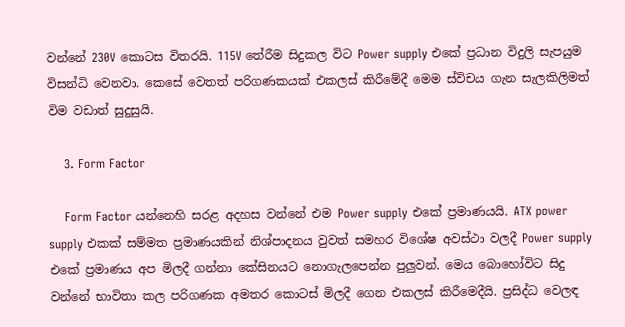වන්නේ 230V කොටස විතරයි. 115V තේරීම සිදුකල විට Power supply එකේ ප්‍රධාන විදුලි සැපයුම විසන්ධි වෙනවා. කෙසේ වෙතත් පරිගණකයක් එකලස් කිරීමේදී මෙම ස්විචය ගැන සැලකිලිමත් විම වඩාත් සුදුසුයි.

    3. Form Factor

    Form Factor යන්නෙහි සරළ අදහස වන්නේ එම Power supply එකේ ප්‍රමාණයයි. ATX power supply එකක් සම්මත ප්‍රමාණයකින් නිශ්පාදනය වුවත් සමහර විශේෂ අවස්ථා වලදී Power supply එකේ ප්‍රමාණය අප මිලදී ගන්නා කේසිනයට නොගැලපෙන්න පුලුවන්. මෙය‍ බොහෝවිට සිදු වන්නේ භාවිතා කල පරිගණක අමතර කොටස් මිලදී ගෙන එකලස් කිරීමෙදීයි. ප්‍රසිද්ධ වෙලඳ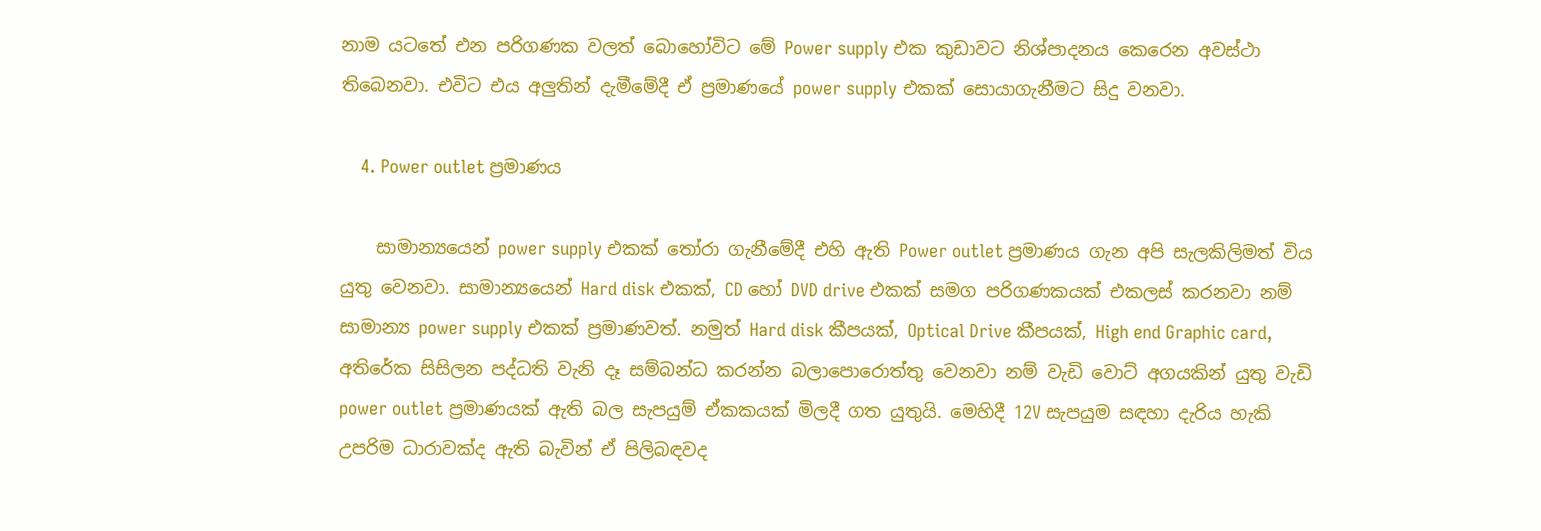නාම යටතේ එන පරිගණක වලත් බොහෝවිට මේ Power supply එක කුඩාවට නිශ්පාදනය කෙරෙන අවස්ථා තිබෙනවා. එවිට එය අලුතින් දැමීමේදී ඒ ප්‍රමාණයේ power supply එකක් සොයාගැනීමට සිදු වනවා.

    4. Power outlet ප්‍රමාණය

    සාමාන්‍යයෙන් power supply එකක් තෝරා ගැනීමේදී එහි ඇති Power outlet ප්‍රමාණය ගැන අපි සැලකිලිමත් විය යුතු වෙනවා. සාමාන්‍යයෙන් Hard disk එකක්, CD හෝ DVD drive එකක් සමග පරිගණකයක් එකලස් කරනවා නම් සාමාන්‍ය power supply එකක් ප්‍රමාණවත්. නමුත් Hard disk කීපයක්, Optical Drive කීපයක්, High end Graphic card, අතිරේක සිසිලන පද්ධති වැනි දෑ සම්බන්ධ කරන්න බලාපො‍රොත්තු වෙනවා නම් වැඩි ‍වො‍‍ට් අගයකින් යුතු වැඩි power outlet ප්‍රමාණයක් ඇති බල සැපයුම් ඒකකයක් මිලදී ගත යුතුයි. මෙහිදී 12V සැපයුම සඳහා දැරිය හැකි උපරිම ධාරාවක්ද ඇති බැවින් ඒ පිලිබඳවද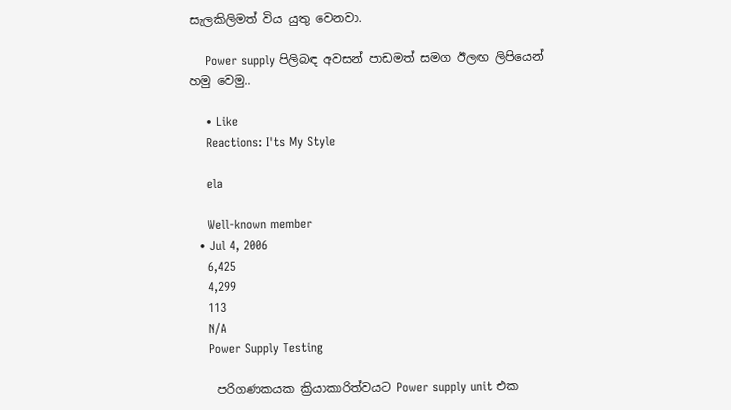සැලකිලිමත් විය යුතු වෙනවා.

    Power supply පිලිබඳ අවසන් පා‍ඩමත් සමග ඊලඟ ලිපියෙන් හමු වෙමු..

    • Like
    Reactions: I'ts My Style

    ela

    Well-known member
  • Jul 4, 2006
    6,425
    4,299
    113
    N/A
    Power Supply Testing

    පරිගණකයක ක්‍රියාකාරිත්වයට Power supply unit එක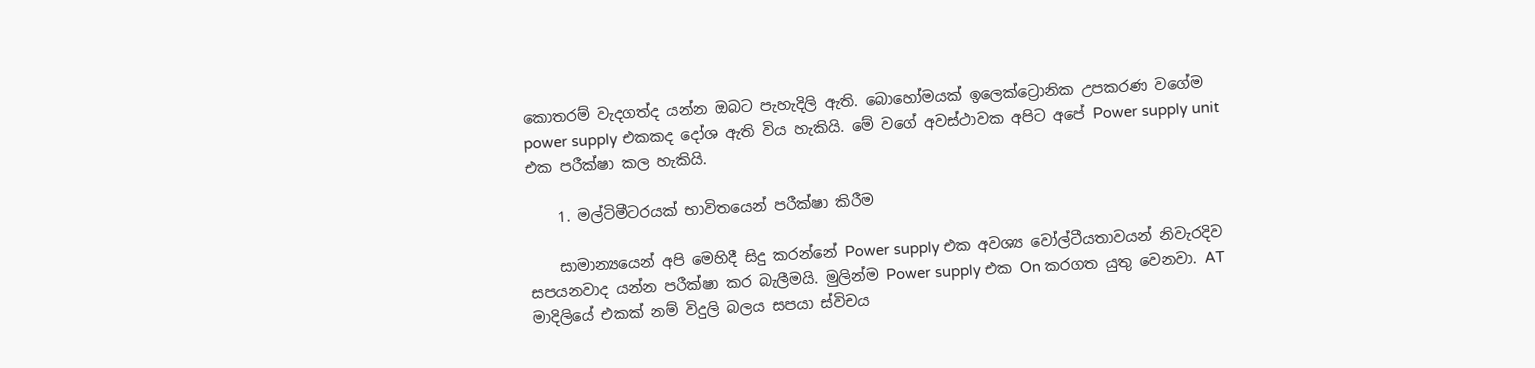කොතරම් වැදගත්ද යන්න ඔබට පැහැදිලි ඇති. බොහෝමයක් ඉලෙක්ට්‍රොනික උපකරණ වගේම power supply එකකද දෝශ ඇති විය හැකියි. මේ වගේ අවස්ථාවක අපිට අපේ Power supply unit එක පරීක්ෂා කල හැකියි.

    1. මල්ටිමීටරයක් භාවිතයෙන් පරීක්ෂා කිරීම

    සාමාන්‍යයෙන් අපි මෙහිදී සිදු කරන්නේ Power supply එක අව‍ශ්‍ය වෝල්ටීයතාවයන් නිවැරදිව සපයනවාද යන්න පරීක්ෂා කර බැලීමයි. මුලින්ම Power supply එක On කරගත යුතු වෙනවා. AT මාදිලියේ එකක් නම් විදුලි බලය සපයා ස්විචය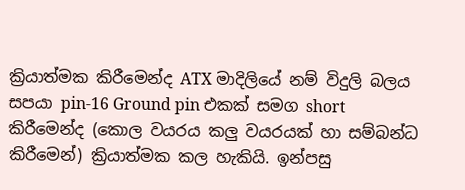ක්‍රියාත්මක කිරීමෙන්ද ATX මාදිලියේ නම් විදුලි බලය සපයා pin-16 Ground pin එකක් සමග short කිරීමෙන්ද (කොල වයරය කලු වයරයක් හා සම්බන්ධ කිරීමෙන්) ක්‍රියාත්මක කල හැකියි. ඉන්පසු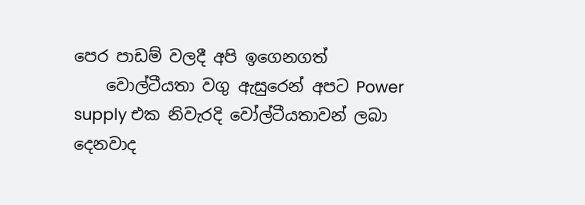පෙර පාඩම් වලදී අපි ඉගෙනගත්
    වොල්ටීයතා වගු ඇසුරෙන් අපට Power supply එක නිවැරදි වෝල්ටීයතාවන් ලබා දෙනවාද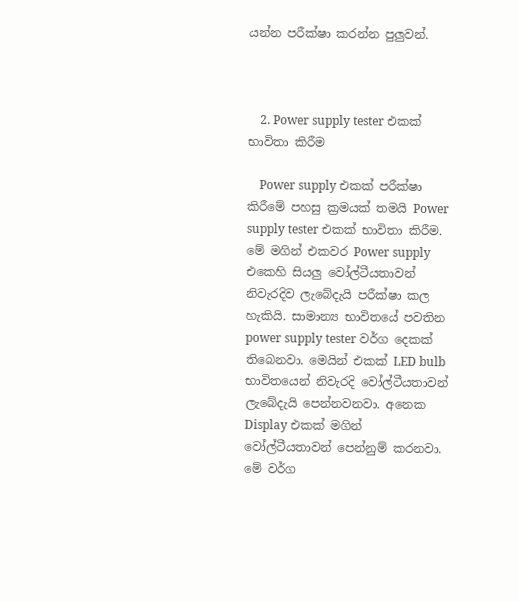යන්න පරීක්ෂා කරන්න පුලුවන්.



    2. Power supply tester එකක් භාවිතා කිරීම

    Power supply එකක් පරීක්ෂා කිරීමේ පහසු ක්‍රමයක් තමයි Power supply tester එකක් භාවිතා කිරීම. මේ මගින් එකවර Power supply එකෙහි සියලු වෝල්ටීයතාවන් නිවැරදිව ලැබේදැයි පරීක්ෂා කල හැකියි. සාමාන්‍ය භාවිතයේ පවතින power supply tester වර්ග දෙකක් තිබෙනවා. මෙයින් එකක් LED bulb භාවිතයෙන් නිවැරදි වෝල්ටීයතාවන් ලැබේදැයි පෙන්නවනවා. අනෙක Display එකක් මගින් වෝල්ටීයතාවන් පෙන්නුම් කරනවා. මේ වර්ග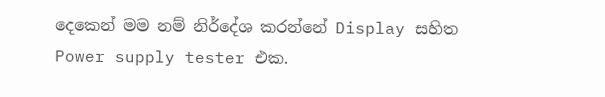දෙකෙන් මම නම් නිර්දේශ කරන්නේ Display සහිත Power supply tester එක.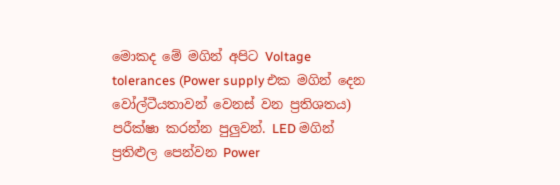මොකද මේ මගින් අපි‍ට Voltage tolerances (Power supply එක මගින් දෙන වෝල්ටීයතාවන් වෙනස් වන ප්‍රතිශතය) පරීක්ෂා කරන්න පුලුවන්. LED මගින් ප්‍රතිළුල පෙන්වන Power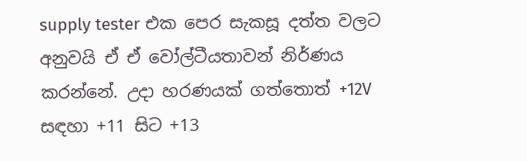supply tester එක පෙර සැකසූ දත්ත වලට අනුවයි ඒ ඒ වෝල්ටීයතාවන් නිර්ණය කරන්නේ. උදා හරණයක් ගත්තොත් +12V සඳහා +11 සිට‍ +13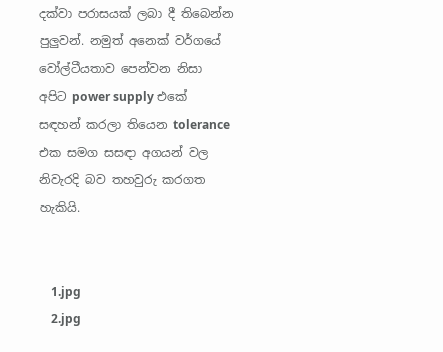දක්වා පරාසයක් ලබා දී තිබෙන්න පුලුවන්. නමුත් අනෙක් වර්ගයේ වෝල්ටීයතාව පෙන්වන නිසා අපිට power supply එකේ සඳහන් කරලා තියෙන tolerance එක සමග සසඳා අගයන් වල නිවැරදි බව තහවුරු කරගත හැකියි.


    1.jpg
    2.jpg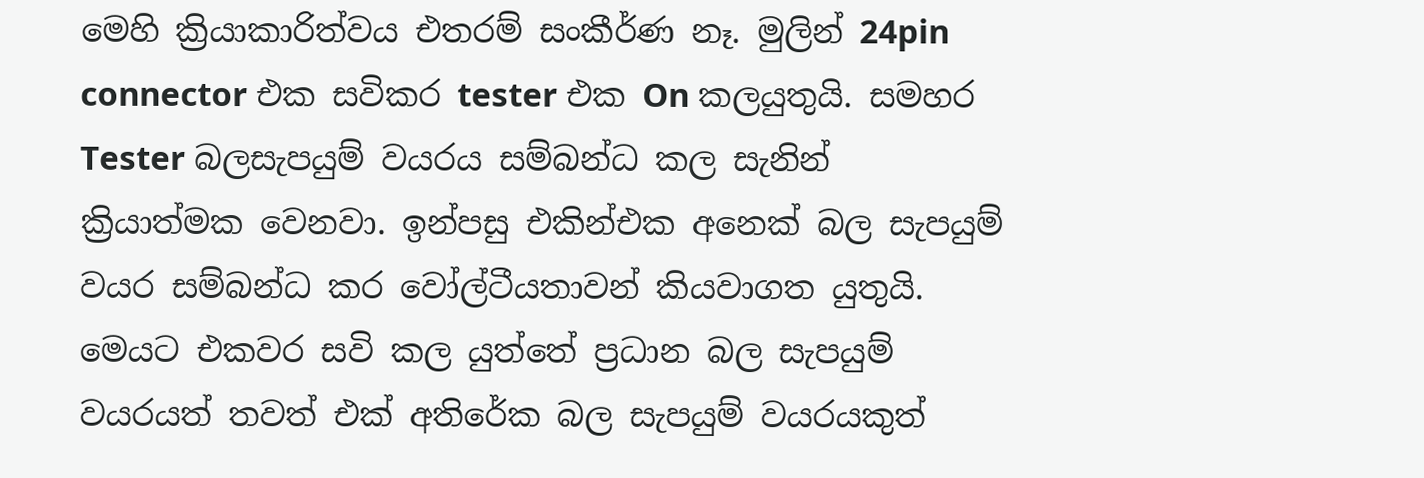මෙහි ක්‍රියාකාරිත්වය එතරම් සංකීර්ණ නෑ. මුලින් 24pin connector එක සවිකර tester එක On කලයුතුයි. සමහර Tester බලසැපයුම් වයරය සම්බන්ධ කල සැනින් ක්‍රියාත්මක වෙනවා. ඉන්පසු එකින්එක අනෙක් බල සැපයුම් වයර සම්බන්ධ කර වෝල්‍ටීයතාවන් කියවාගත යුතුයි. මෙයට එකවර සවි කල යුත්තේ ප්‍රධාන බල සැපයුම් වයරයත් තවත් එක් අතිරේක බල සැපයුම් වයරයකුත්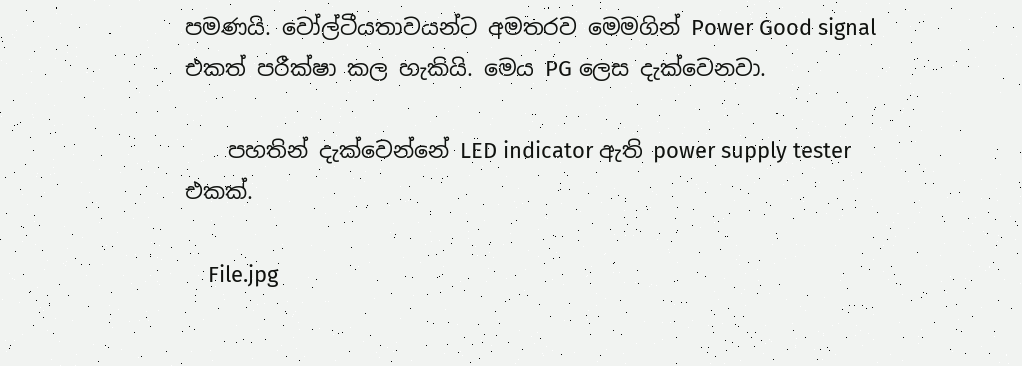පමණයි. වෝල්ටීයතාවයන්ට අමතරව මෙමගින් Power Good signal එකත් පරීක්ෂා කල හැකියි. මෙය PG ලෙස දැක්වෙනවා.

    පහතින් දැක්වෙන්නේ LED indicator ඇති power supply tester එකක්.

    File.jpg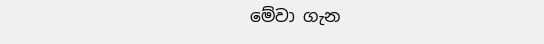මේවා ගැන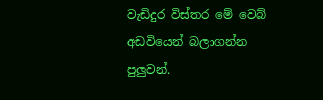වැඩිදුර විස්තර මේ වෙබ් අඩවියෙන් බලාගන්න පුලුවන්.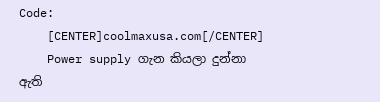Code:
    [CENTER]coolmaxusa.com[/CENTER]
    Power supply ගැන කියලා දුන්නා ඇති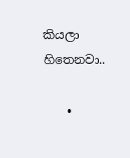කියලා හිතෙනවා..

    •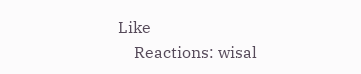Like
    Reactions: wisal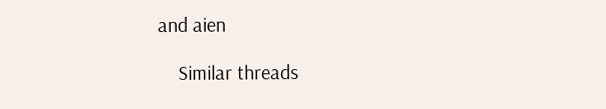and aien

    Similar threads